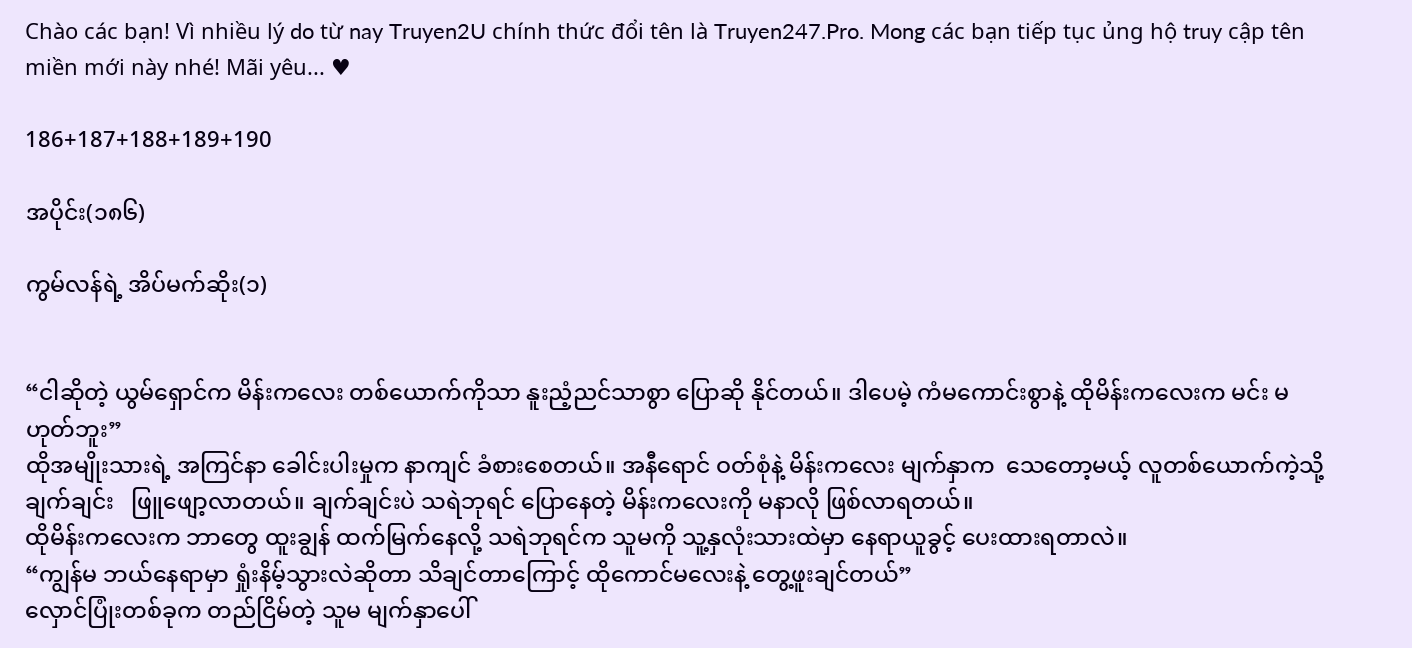Chào các bạn! Vì nhiều lý do từ nay Truyen2U chính thức đổi tên là Truyen247.Pro. Mong các bạn tiếp tục ủng hộ truy cập tên miền mới này nhé! Mãi yêu... ♥

186+187+188+189+190

အပိုင်း(၁၈၆)

ကွမ်လန်ရဲ့ အိပ်မက်ဆိုး(၁)


“ငါဆိုတဲ့ ယွမ်ရှောင်က မိန်းကလေး တစ်ယောက်ကိုသာ နူးညံ့ညင်သာစွာ ပြောဆို နိုင်တယ်။ ဒါပေမဲ့ ကံမကောင်းစွာနဲ့ ထိုမိန်းကလေးက မင်း မဟုတ်ဘူး”
ထိုအမျိုးသားရဲ့ အကြင်နာ ခေါင်းပါးမှုက နာကျင် ခံစားစေတယ်။ အနီရောင် ဝတ်စုံနဲ့ မိန်းကလေး မျက်နှာက  သေတော့မယ့် လူတစ်ယောက်ကဲ့သို့ ချက်ချင်း   ဖြူဖျော့လာတယ်။ ချက်ချင်းပဲ သရဲဘုရင် ပြောနေတဲ့ မိန်းကလေးကို မနာလို ဖြစ်လာရတယ်။
ထိုမိန်းကလေးက ဘာတွေ ထူးချွန် ထက်မြက်နေလို့ သရဲဘုရင်က သူမကို သူ့နှလုံးသားထဲမှာ နေရာယူခွင့် ပေးထားရတာလဲ။
“ကျွန်မ ဘယ်နေရာမှာ ရှုံးနိမ့်သွားလဲဆိုတာ သိချင်တာကြောင့် ထိုကောင်မလေးနဲ့ တွေ့ဖူးချင်တယ်”
လှောင်ပြုံးတစ်ခုက တည်ငြိမ်တဲ့ သူမ မျက်နှာပေါ်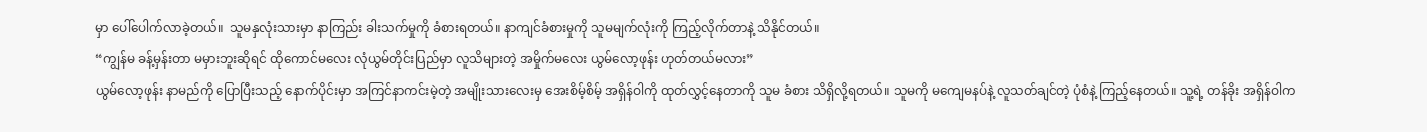မှာ ပေါ်ပေါက်လာခဲ့တယ်။  သူမနှလုံးသားမှာ နာကြည်း ခါးသက်မှုကို ခံစားရတယ်။ နာကျင်ခံစားမှုကို သူမမျက်လုံးကို ကြည့်လိုက်တာနဲ့ သိနိုင်တယ်။
“ကျွန်မ ခန့်မှန်းတာ မမှားဘူးဆိုရင် ထိုကောင်မလေး လုံယွမ်တိုင်းပြည်မှာ လူသိများတဲ့ အမှိုက်မလေး ယွမ်လော့ဖုန်း ဟုတ်တယ်မလား”
ယွမ်လော့ဖုန်း နာမည်ကို ပြောပြီးသည့် နောက်ပိုင်းမှာ အကြင်နာကင်းမဲ့တဲ့ အမျိုးသားလေးမှ အေးစိမ့်စိမ့် အရှိန်ဝါကို ထုတ်လွှင့်နေတာကို သူမ ခံစား သိရှိလို့ရတယ်။ သူမကို မကျေမနပ်နဲ့ လူသတ်ချင်တဲ့ ပုံစံနဲ့ ကြည့်နေတယ်။ သူ့ရဲ့ တန်ခိုး အရှိန်ဝါက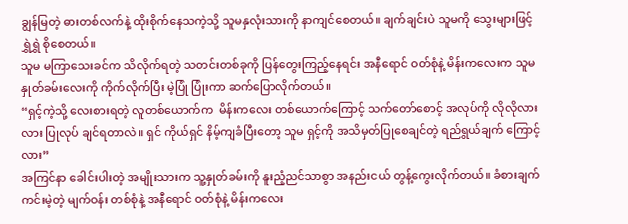ချွန်မြတဲ့ ဓားတစ်လက်နဲ့ ထိုးစိုက်နေသကဲ့သို့ သူမနှလုံးသားကို နာကျင်စေတယ်။ ချက်ချင်းပဲ သူမကို သွေးများဖြင့် ရွှဲရွှဲ စိုစေတယ်။
သူမ မကြာသေးခင်က သိလိုက်ရတဲ့ သတင်းတစ်ခုကို ပြန်တွေးကြည့်နေရင်း အနီရောင် ဝတ်စုံနဲ့ မိန်းကလေးက သူမ နှုတ်ခမ်းလေးကို ကိုက်လိုက်ပြီး မဲ့ပြုံ ပြုံးကာ ဆက်ပြောလိုက်တယ်။
“ရှင့်ကဲ့သို့ လေးစားရတဲ့ လူတစ်ယောက်က  မိန်းကလေး တစ်ယောက်ကြောင့် သက်တော်စောင့် အလုပ်ကို လိုလိုလားလား ပြုလုပ် ချင်ရတာလဲ။ ရှင် ကိုယ်ရှင် နိမ့်ကျခံပြီးတော့ သူမ ရှင့်ကို အသိမှတ်ပြုစေချင်တဲ့ ရည်ရွယ်ချက် ကြောင့်လား”
အကြင်နာ ခေါင်းပါးတဲ့ အမျိုးသားက သူ့နှုတ်ခမ်းကို နူးညံ့ညင်သာစွာ အနည်းငယ် တွန့်ကွေးလိုက်တယ်။ ခံစားချက် ကင်းမဲ့တဲ့ မျက်ဝန်း တစ်စုံနဲ့ အနီရောင် ဝတ်စုံနဲ့ မိန်းကလေး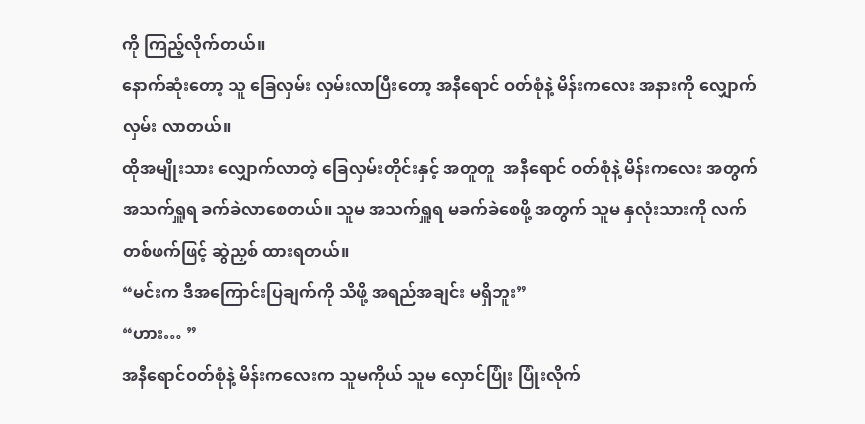ကို ကြည့်လိုက်တယ်။
နောက်ဆုံးတော့ သူ ခြေလှမ်း လှမ်းလာပြီးတော့ အနီရောင် ဝတ်စုံနဲ့ မိန်းကလေး အနားကို လျှောက်လှမ်း လာတယ်။
ထိုအမျိုးသား လျှောက်လာတဲ့ ခြေလှမ်းတိုင်းနှင့် အတူတူ  အနီရောင် ဝတ်စုံနဲ့ မိန်းကလေး အတွက် အသက်ရှူရ ခက်ခဲလာစေတယ်။ သူမ အသက်ရှူရ မခက်ခဲစေဖို့ အတွက် သူမ နှလုံးသားကို လက်တစ်ဖက်ဖြင့် ဆွဲညှစ် ထားရတယ်။
“မင်းက ဒီအကြောင်းပြချက်ကို သိဖို့ အရည်အချင်း မရှိဘူး”
“ဟား… ”
အနီရောင်ဝတ်စုံနဲ့ မိန်းကလေးက သူမကိုယ် သူမ လှောင်ပြုံး ပြုံးလိုက်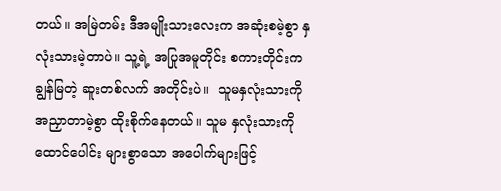တယ်။ အမြဲတမ်း ဒီအမျိုးသားလေးက အဆုံးစမဲ့စွာ နှလုံးသားမဲ့တာပဲ။ သူ့ရဲ့ အပြုအမူတိုင်း စကားတိုင်းက  ချွန်မြတဲ့ ဆူးတစ်လက် အတိုင်းပဲ။  သူမနှလုံးသားကို အညှာတာမဲ့စွာ ထိုးစိုက်နေတယ်။ သူမ နှလုံးသားကို  ထောင်ပေါင်း များစွာသော အပေါက်များဖြင့်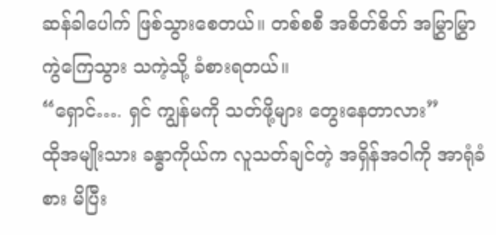ဆန်ခါပေါက် ဖြစ်သွားစေတယ်။ တစ်စစီ အစိတ်စိတ် အမြွှာမြွှာ ကွဲကြေသွား သကဲ့သို့ ခံစားရတယ်။
“ရှောင်…. ရှင် ကျွန်မကို သတ်ဖို့များ တွေးနေတာလား”
ထိုအမျိုးသား ခန္ဓာကိုယ်က လူသတ်ချင်တဲ့ အရှိန်အဝါကို အာရုံခံစား မိပြီး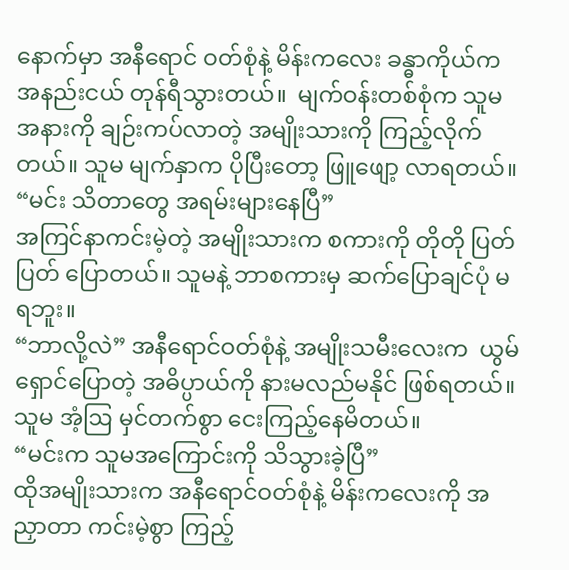နောက်မှာ အနီရောင် ဝတ်စုံနဲ့ မိန်းကလေး ခန္ဓာကိုယ်က အနည်းငယ် တုန်ရီသွားတယ်။  မျက်ဝန်းတစ်စုံက သူမအနားကို ချဉ်းကပ်လာတဲ့ အမျိုးသားကို ကြည့်လိုက်တယ်။ သူမ မျက်နှာက ပိုပြီးတော့ ဖြူဖျော့ လာရတယ်။
“မင်း သိတာတွေ အရမ်းများနေပြီ”
အကြင်နာကင်းမဲ့တဲ့ အမျိုးသားက စကားကို တိုတို ပြတ်ပြတ် ပြောတယ်။ သူမနဲ့ ဘာစကားမှ ဆက်ပြောချင်ပုံ မရဘူး။
“ဘာလို့လဲ” အနီရောင်ဝတ်စုံနဲ့ အမျိုးသမီးလေးက  ယွမ်ရှောင်ပြောတဲ့ အဓိပ္ပာယ်ကို နားမလည်မနိုင် ဖြစ်ရတယ်။ သူမ အံ့ဩ မှင်တက်စွာ ငေးကြည့်နေမိတယ်။
“မင်းက သူမအကြောင်းကို သိသွားခဲ့ပြီ”
ထိုအမျိုးသားက အနီရောင်ဝတ်စုံနဲ့ မိန်းကလေးကို အညှာတာ ကင်းမဲ့စွာ ကြည့်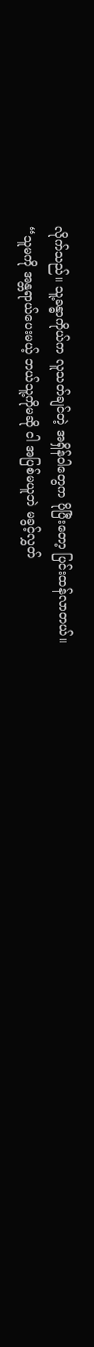လိုက်သည်။ သူ့ခန္ဓာကိုယ်က လူသတ်ချင်တဲ့ အရှိန်ဝါတွေက ပိုပြီးတော့ ပြင်းထန်လာတယ်။
“သူမကို အန္တရာယ်ပေးမယ့် ဘယ်သူ့ကိုမဆို ငါ အပြစ်မယူဘဲ မခွင့်လွှတ်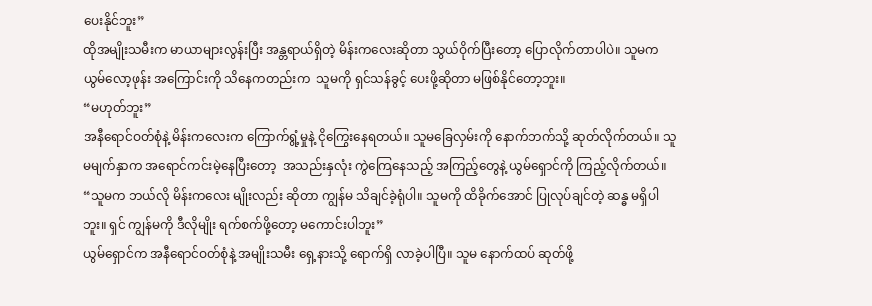ပေးနိုင်ဘူး”
ထိုအမျိုးသမီးက မာယာများလွန်းပြီး အန္တရာယ်ရှိတဲ့ မိန်းကလေးဆိုတာ သွယ်ဝိုက်ပြီးတော့ ပြောလိုက်တာပါပဲ။ သူမက ယွမ်လော့ဖုန်း အကြောင်းကို သိနေကတည်းက  သူမကို ရှင်သန်ခွင့် ပေးဖို့ဆိုတာ မဖြစ်နိုင်တော့ဘူး။
“မဟုတ်ဘူး”
အနီရောင်ဝတ်စုံနဲ့ မိန်းကလေးက ကြောက်ရွံ့မှုနဲ့ ငိုကြွေးနေရတယ်။ သူမခြေလှမ်းကို နောက်ဘက်သို့ ဆုတ်လိုက်တယ်။ သူမမျက်နှာက အရောင်ကင်းမဲ့နေပြီးတော့  အသည်းနှလုံး ကွဲကြေနေသည့် အကြည့်တွေနဲ့ ယွမ်ရှောင်ကို ကြည့်လိုက်တယ်။
“သူမက ဘယ်လို မိန်းကလေး မျိုးလည်း ဆိုတာ ကျွန်မ သိချင်ခဲ့ရုံပါ။ သူမကို ထိခိုက်အောင် ပြုလုပ်ချင်တဲ့ ဆန္ဓ မရှိပါဘူး။ ရှင် ကျွန်မကို ဒီလိုမျိုး ရက်စက်ဖို့တော့ မကောင်းပါဘူး”
ယွမ်ရှောင်က အနီရောင်ဝတ်စုံနဲ့ အမျိုးသမီး ရှေ့နားသို့ ရောက်ရှိ လာခဲ့ပါပြီ။ သူမ နောက်ထပ် ဆုတ်ဖို့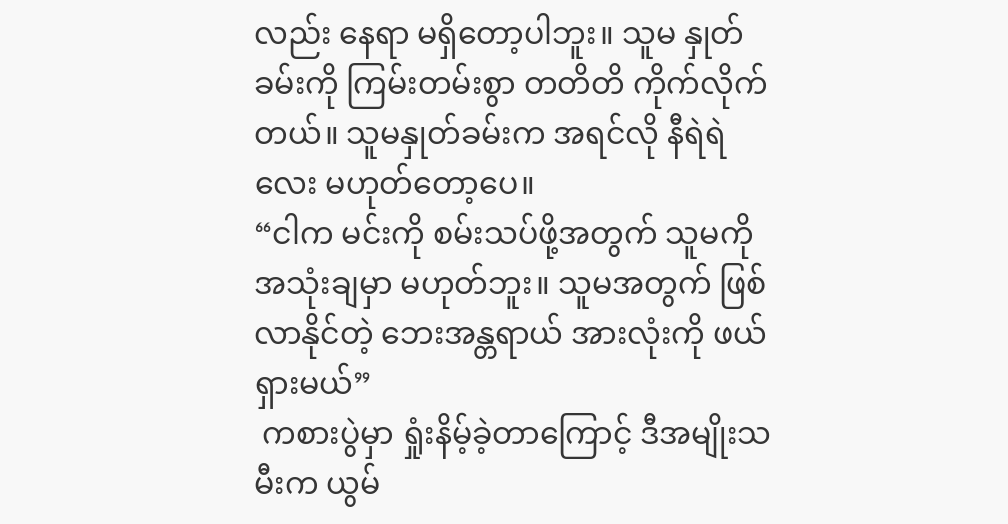လည်း နေရာ မရှိတော့ပါဘူး။ သူမ နှုတ်ခမ်းကို ကြမ်းတမ်းစွာ တတိတိ ကိုက်လိုက်တယ်။ သူမနှုတ်ခမ်းက အရင်လို နီရဲရဲလေး မဟုတ်တော့ပေ။
“ငါက မင်းကို စမ်းသပ်ဖို့အတွက် သူမကို အသုံးချမှာ မဟုတ်ဘူး။ သူမအတွက် ဖြစ်လာနိုင်တဲ့ ဘေးအန္တရာယ် အားလုံးကို ဖယ်ရှားမယ်”
 ကစားပွဲမှာ ရှုံးနိမ့်ခဲ့တာကြောင့် ဒီအမျိုးသမီးက ယွမ်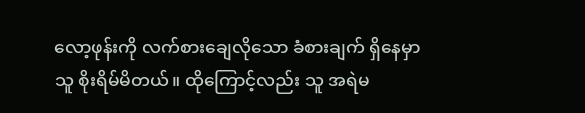လော့ဖုန်းကို လက်စားချေလိုသော ခံစားချက် ရှိနေမှာ သူ စိုးရိမ်မိတယ်။ ထိုကြောင့်လည်း သူ အရဲမ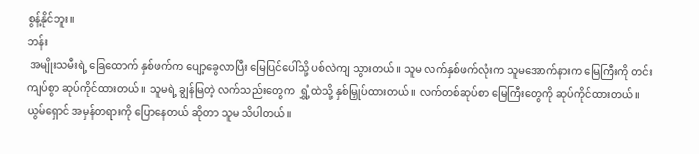စွန့်နိုင်ဘူး။
ဘန်း
 အမျိုးသမီးရဲ့ ခြေထောက် နှစ်ဖက်က ပျော့ခွေလာပြီး မြေပြင်ပေါ်သို့ ပစ်လဲကျ သွားတယ်။ သူမ လက်နှစ်ဖက်လုံးက သူမအောက်နားက မြေကြီးကို တင်းကျပ်စွာ ဆုပ်ကိုင်ထားတယ်။ သူမရဲ့ ချွန်မြတဲ့ လက်သည်းတွေက  ရွှံ့ထဲသို့ နှစ်မြှုပ်ထားတယ်။ လက်တစ်ဆုပ်စာ မြေကြီးတွေကို ဆုပ်ကိုင်ထားတယ်။
ယွမ်ရှောင် အမှန်တရားကို ပြောနေတယ် ဆိုတာ သူမ သိပါတယ်။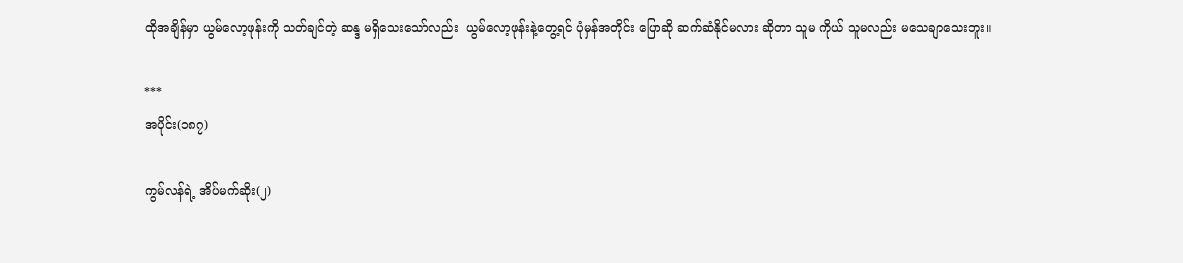ထိုအချိန်မှာ ယွမ်လော့ဖုန်းကို သတ်ချင်တဲ့ ဆန္ဒ မရှိသေးသော်လည်း  ယွမ်လော့ဖုန်းနဲ့တွေ့ရင် ပုံမှန်အတိုင်း ပြောဆို ဆက်ဆံနိုင်မလား ဆိုတာ သူမ ကိုယ် သူမလည်း မသေချာသေးဘူး။

***
အပိုင်း(၁၈၇)

ကွမ်လန်ရဲ့ အိပ်မက်ဆိုး(၂)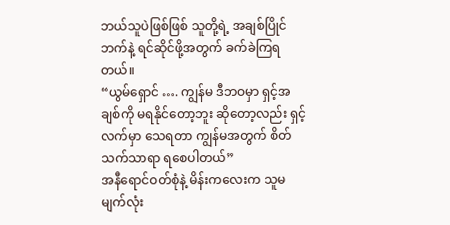ဘယ်သူပဲဖြစ်ဖြစ် သူတို့ရဲ့ အချစ်ပြိုင်ဘက်နဲ့ ရင်ဆိုင်ဖို့အတွက် ခက်ခဲကြရတယ်။
“ယွမ်ရှောင် …. ကျွန်မ ဒီဘဝမှာ ရှင့်အချစ်ကို မရနိုင်တော့ဘူး ဆိုတော့လည်း ရှင့်လက်မှာ သေရတာ ကျွန်မအတွက် စိတ်သက်သာရာ ရစေပါတယ်”
အနီရောင်ဝတ်စုံနဲ့ မိန်းကလေးက သူမမျက်လုံး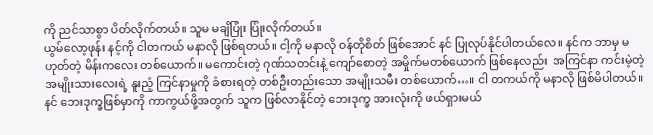ကို ညင်သာစွာ ပိတ်လိုက်တယ်။ သူမ မချိပြုံး ပြုံးလိုက်တယ်။
ယွမ်လော့ဖုန်း နင့်ကို ငါတကယ် မနာလို ဖြစ်ရတယ်။ ငါ့ကို မနာလို ဝန်တိုစိတ် ဖြစ်အောင် နင် ပြုလုပ်နိုင်ပါတယ်လေ။ နင်က ဘာမှ မဟုတ်တဲ့ မိန်းကလေး တစ်ယောက်။ မကောင်းတဲ့ ဂုဏ်သတင်းနဲ့ ကျော်စောတဲ့ အမှိုက်မတစ်ယောက် ဖြစ်နေလည်း  အကြင်နာ ကင်းမဲ့တဲ့ အမျိုးသားလေးရဲ့ နူးညံ့ ကြင်နာမှုကို ခံစားရတဲ့ တစ်ဦးတည်းသော အမျိုးသမီး တစ်ယောက်…။ ငါ တကယ်ကို မနာလို ဖြစ်မိပါတယ်။
နင် ဘေးဒုက္ခဖြစ်မှာကို ကာကွယ်ဖို့အတွက် သူက ဖြစ်လာနိုင်တဲ့ ဘေးဒုက္ခ အားလုံးကို ဖယ်ရှားမယ်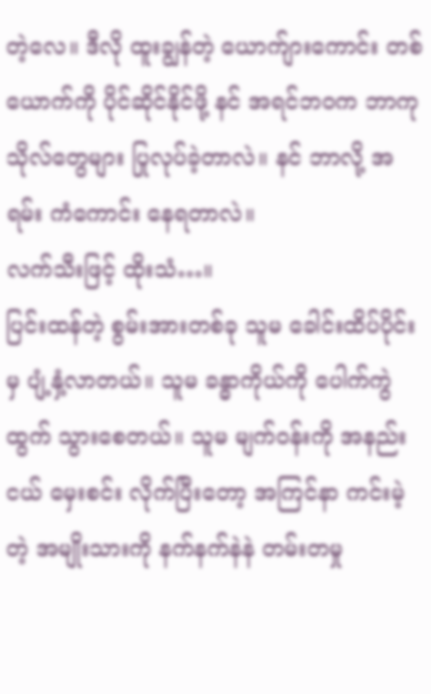တဲ့လေ။ ဒီလို ထူးချွန်တဲ့ ယောက်ျားကောင်း တစ်ယောက်ကို ပိုင်ဆိုင်နိုင်ဖို့ နင် အရင်ဘဝက ဘာကုသိုလ်တွေများ ပြုလုပ်ခဲ့တာလဲ။ နင် ဘာလို့ အရမ်း ကံကောင်း နေရတာလဲ။
လက်သီးဖြင့် ထိုးသံ…။
ပြင်းထန်တဲ့ စွမ်းအားတစ်ခု သူမ ခေါင်းထိပ်ပိုင်းမှ ပျံ့နှံ့လာတယ်။ သူမ ခန္ဓာကိုယ်ကို ပေါက်ကွဲထွက် သွားစေတယ်။ သူမ မျက်ဝန်းကို အနည်းငယ် မှေးစင်း လိုက်ပြီးတော့ အကြင်နာ ကင်းမဲ့တဲ့ အမျိုးသားကို နက်နက်နဲနဲ တမ်းတမှု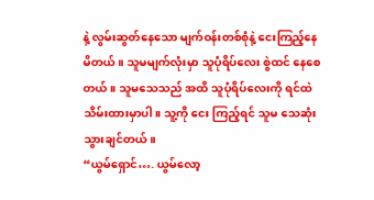နဲ့ လွမ်းဆွတ်နေသော မျက်ဝန်းတစ်စုံနဲ့ ငေးကြည့်နေမိတယ်။ သူမမျက်လုံးမှာ သူပုံရိပ်လေး စွဲထင် နေစေတယ်။ သူမသေသည် အထိ သူပုံရိပ်လေးကို ရင်ထဲ သိမ်းထားမှာပါ။ သူ့ကို ငေး ကြည့်ရင် သူမ သေဆုံး သွားချင်တယ်။
“ယွမ်ရှောင်…. ယွမ်လော့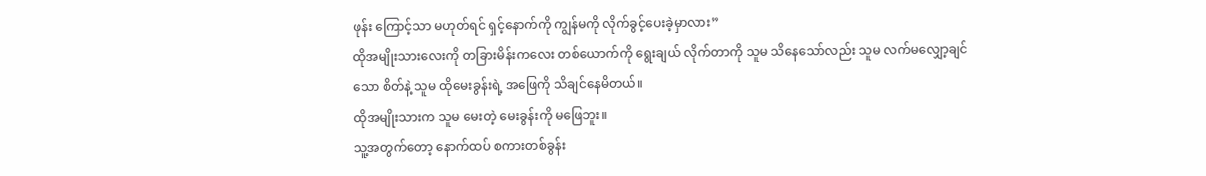ဖုန်း ကြောင့်သာ မဟုတ်ရင် ရှင့်နောက်ကို ကျွန်မကို လိုက်ခွင့်ပေးခဲ့မှာလား”
ထိုအမျိုးသားလေးကို တခြားမိန်းကလေး တစ်ယောက်ကို ရွေးချယ် လိုက်တာကို သူမ သိနေသော်လည်း သူမ လက်မလျှော့ချင်သော စိတ်နဲ့ သူမ ထိုမေးခွန်းရဲ့ အဖြေကို သိချင်နေမိတယ်။
ထိုအမျိုးသားက သူမ မေးတဲ့ မေးခွန်းကို မဖြေဘူး။
သူ့အတွက်တော့ နောက်ထပ် စကားတစ်ခွန်း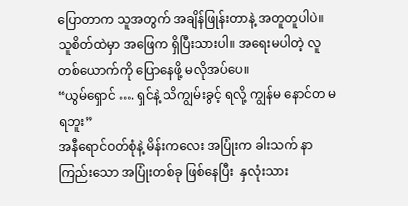ပြောတာက သူအတွက် အချိန်ဖြုန်းတာနဲ့ အတူတူပါပဲ။ သူစိတ်ထဲမှာ အဖြေက ရှိပြီးသားပါ။ အရေးမပါတဲ့ လူတစ်ယောက်ကို ပြောနေဖို့ မလိုအပ်ပေ။
“ယွမ်ရှောင် …. ရှင်နဲ့ သိကျွမ်းခွင့် ရလို့ ကျွန်မ နောင်တ မရဘူး”
အနီရောင်ဝတ်စုံနဲ့ မိန်းကလေး အပြုံးက ခါးသက် နာကြည်းသော အပြုံးတစ်ခု ဖြစ်နေပြီး  နှလုံးသား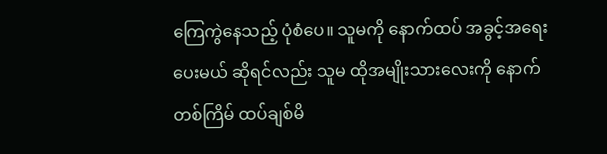ကြေကွဲနေသည့် ပုံစံပေ။ သူမကို နောက်ထပ် အခွင့်အရေး ပေးမယ် ဆိုရင်လည်း သူမ ထိုအမျိုးသားလေးကို နောက်တစ်ကြိမ် ထပ်ချစ်မိ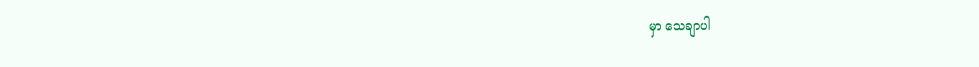မှာ သေချာပါ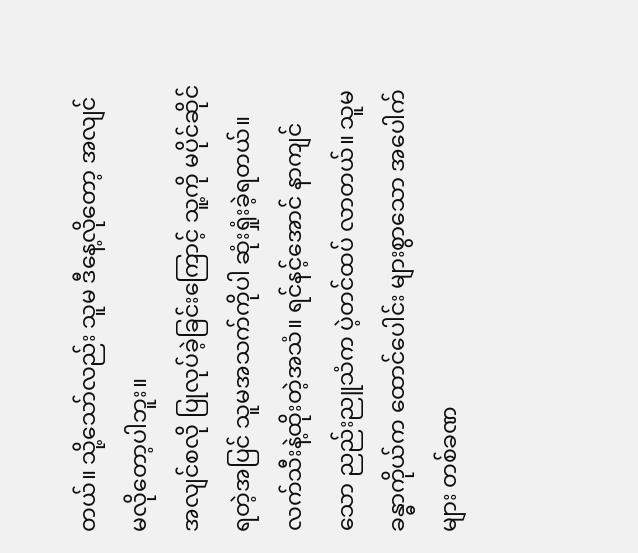တယ်။ သို့သော်လည်း သူမ ဒီနေ့လိုတော့ အလျင် မလိုတော့ပါဘူး။
အလျင်စလို ပြုလုပ်ခဲ့ခြင်းကြောင့် သူ့ကို မပိုင်ဆိုင်ရတဲ့အပြင် သူမအသက်ကိုပါ ဆုံးရှုံးခဲ့ရတယ်။
လက်သီးနဲ့ထိုးတဲ့အသံ။ ရင်နင့်အောင် နာကျင်သော ညည်းညူသံက ပဲ့တင်ထပ် လာတယ်။ သူမခန္ဓာကိုယ်က ထောင်ပေါင်း များစွာသော အပေါက်များ တစ်ခဏ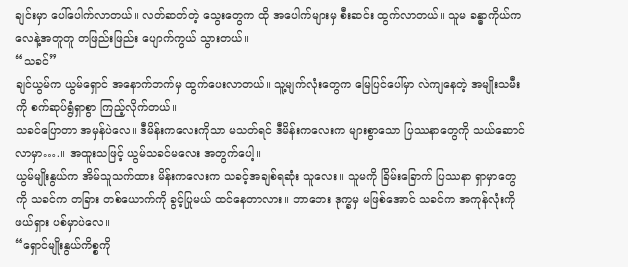ချင်းမှာ ပေါ်ပေါက်လာတယ်။ လတ်ဆတ်တဲ့ သွေးတွေက ထို အပေါက်များမှ စီးဆင်း ထွက်လာတယ်။ သူမ ခန္ဓာကိုယ်က လေနဲ့အတူတူ တဖြည်းဖြည်း ပျောက်ကွယ် သွားတယ်။
“သခင်”
ချင်ယွမ်က ယွမ်ရှောင် အနောက်ဘက်မှ ထွက်ပေးလာတယ်။ သူ့မျက်လုံးတွေက မြေပြင်ပေါ်မှာ လဲကျနေတဲ့ အမျိုးသမီးကို စက်ဆုပ်ရွံရှာစွာ ကြည့်လိုက်တယ်။
သခင်ပြောတာ အမှန်ပဲလေ။ ဒီမိန်းကလေးကိုသာ မသတ်ရင် ဒီမိန်းကလေးက များစွာသော ပြဿနာတွေကို သယ်ဆောင်လာမှာ….။ အထူးသဖြင့် ယွမ်သခင်မလေး အတွက်ပေါ့။
ယွမ်မျိုးနွယ်က အိမ်သူသက်ထား မိန်းကလေးက သခင့်အချစ်ရဆုံး သူလေး။ သူမကို ခြိမ်းခြောက် ပြဿနာ ရှာမှာတွေကို သခင်က တခြား တစ်ယောက်ကို ခွင့်ပြုမယ် ထင်နေတာလား။ ဘာဘေး ဒုက္ခမှ မဖြစ်အောင် သခင်က အကုန်လုံးကို ဖယ်ရှား ပစ်မှာပဲလေ။
“ရှောင်မျိုးနွယ်ကိစ္စကို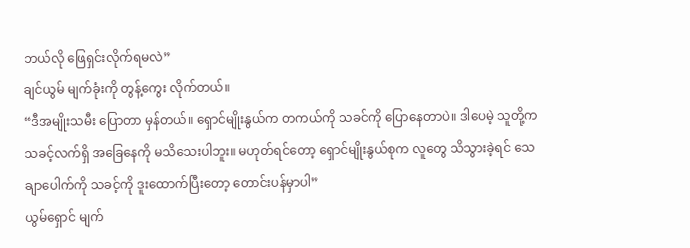ဘယ်လို ဖြေရှင်းလိုက်ရမလဲ”
ချင်ယွမ် မျက်ခုံးကို တွန့်ကွေး လိုက်တယ်။
“ဒီအမျိုးသမီး ပြောတာ မှန်တယ်။ ရှောင်မျိုးနွယ်က တကယ်ကို သခင်ကို ပြောနေတာပဲ။ ဒါပေမဲ့ သူတို့က သခင့်လက်ရှိ အခြေနေကို မသိသေးပါဘူး။ မဟုတ်ရင်တော့ ရှောင်မျိုးနွယ်စုက လူတွေ သိသွားခဲ့ရင် သေချာပေါက်ကို သခင့်ကို ဒူးထောက်ပြီးတော့ တောင်းပန်မှာပါ”
ယွမ်ရှောင် မျက်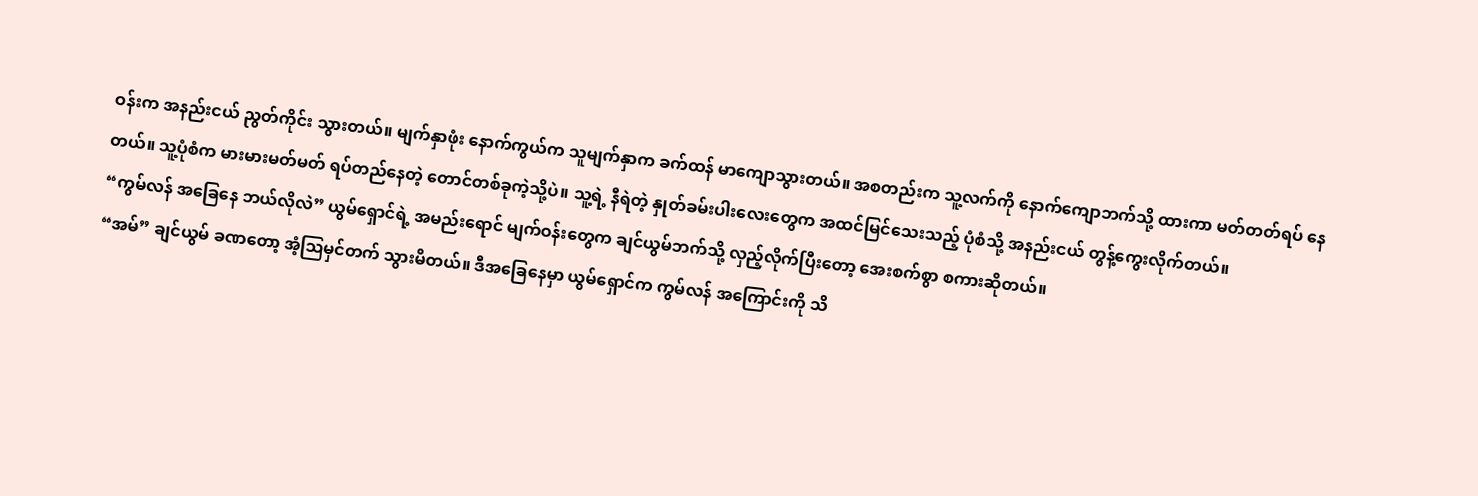ဝန်းက အနည်းငယ် ညွတ်ကိုင်း သွားတယ်။ မျက်နှာဖုံး နောက်ကွယ်က သူမျက်နှာက ခက်ထန် မာကျောသွားတယ်။ အစတည်းက သူ့လက်ကို နောက်ကျောဘက်သို့ ထားကာ မတ်တတ်ရပ် နေတယ်။ သူ့ပုံစံက မားမားမတ်မတ် ရပ်တည်နေတဲ့ တောင်တစ်ခုကဲ့သို့ပဲ။ သူ့ရဲ့ နီရဲတဲ့ နှုတ်ခမ်းပါးလေးတွေက အထင်မြင်သေးသည့် ပုံစံသို့ အနည်းငယ် တွန့်ကွေးလိုက်တယ်။
“ကွမ်လန် အခြေနေ ဘယ်လိုလဲ” ယွမ်ရှောင်ရဲ့ အမည်းရောင် မျက်ဝန်းတွေက ချင်ယွမ်ဘက်သို့ လှည့်လိုက်ပြီးတော့ အေးစက်စွာ စကားဆိုတယ်။
“အမ်” ချင်ယွမ် ခဏတော့ အံ့ဩမှင်တက် သွားမိတယ်။ ဒီအခြေနေမှာ ယွမ်ရှောင်က ကွမ်လန် အကြောင်းကို သိ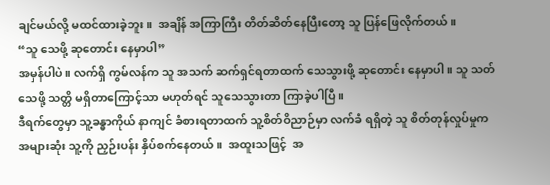ချင်မယ်လို့ မထင်ထားခဲ့ဘူး။  အချိန် အကြာကြီး တိတ်ဆိတ်နေပြီးတော့ သူ ပြန်ဖြေလိုက်တယ်။
“သူ သေဖို့ ဆုတောင်း နေမှာပါ”
အမှန်ပါပဲ။ လက်ရှိ ကွမ်လန်က သူ အသက် ဆက်ရှင်ရတာထက် သေသွားဖို့ ဆုတောင်း နေမှာပါ။ သူ သတ်သေဖို့ သတ္တိ မရှိတာကြောင့်သာ မဟုတ်ရင် သူသေသွားတာ ကြာခဲ့ပါပြီ။
ဒီရက်တွေမှာ သူ့ခန္ဓာကိုယ် နာကျင် ခံစားရတာထက် သူ့စိတ်ဝိညာဉ်မှာ လက်ခံ ရရှိတဲ့ သူ စိတ်တုန်လှုပ်မှုက အများဆုံး သူ့ကို ညှဉ်းပန်း နှိပ်စက်နေတယ်။  အထူးသဖြင့်  အ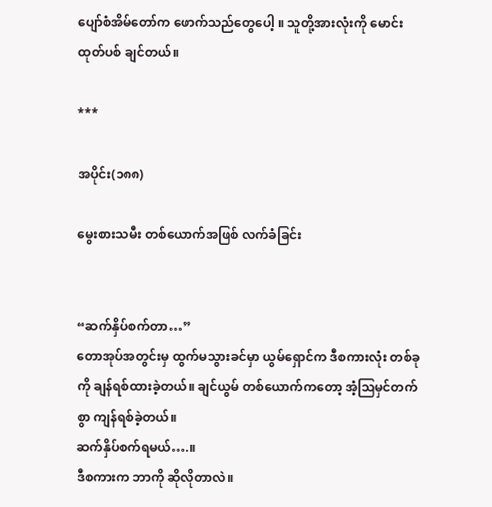ပျော်စံအိမ်တော်က ဖောက်သည်တွေပေါ့ ။ သူတို့အားလုံးကို မောင်းထုတ်ပစ် ချင်တယ်။

***

အပိုင်း(၁၈၈)

မွေးစားသမီး တစ်ယောက်အဖြစ် လက်ခံခြင်း


“ဆက်နှိပ်စက်တာ…”
တောအုပ်အတွင်းမှ ထွက်မသွားခင်မှာ ယွမ်ရှောင်က ဒီစကားလုံး တစ်ခုကို ချန်ရစ်ထားခဲ့တယ်။ ချင်ယွမ် တစ်ယောက်ကတော့ အံ့ဩမှင်တက်စွာ ကျန်ရစ်ခဲ့တယ်။
ဆက်နှိပ်စက်ရမယ်….။
ဒီစကားက ဘာကို ဆိုလိုတာလဲ။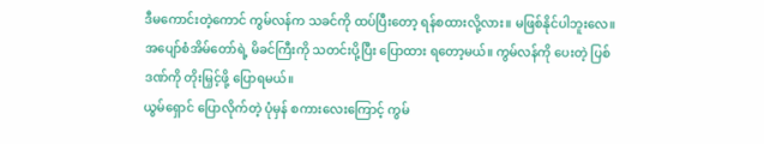ဒီမကောင်းတဲ့ကောင် ကွမ်လန်က သခင်ကို ထပ်ပြီးတော့ ရန်စထားလို့လား။ မဖြစ်နိုင်ပါဘူးလေ။ အပျော်စံအိမ်တော်ရဲ့ မိခင်ကြီးကို သတင်းပို့ပြီး ပြောထား ရတော့မယ်။ ကွမ်လန်ကို ပေးတဲ့ ပြစ်ဒဏ်ကို တိုးမြှင့်ဖို့ ပြောရမယ်။
ယွမ်ရှောင် ပြောလိုက်တဲ့ ပုံမှန် စကားလေးကြောင့် ကွမ်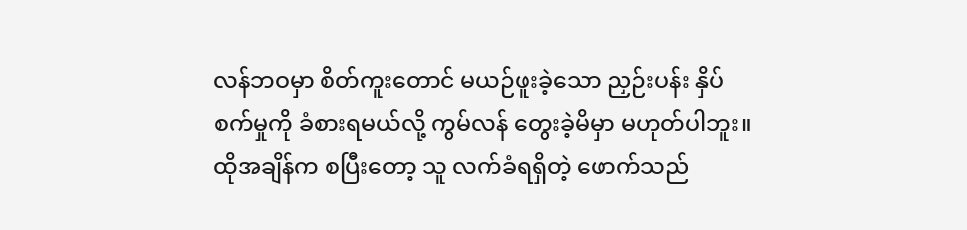လန်ဘဝမှာ စိတ်ကူးတောင် မယဉ်ဖူးခဲ့သော ညှဉ်းပန်း နှိပ်စက်မှုကို ခံစားရမယ်လို့ ကွမ်လန် တွေးခဲ့မိမှာ မဟုတ်ပါဘူး။
ထိုအချိန်က စပြီးတော့ သူ လက်ခံရရှိတဲ့ ဖောက်သည်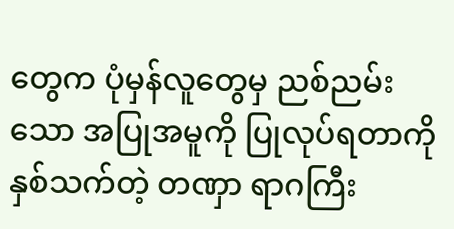တွေက ပုံမှန်လူတွေမှ ညစ်ညမ်းသော အပြုအမူကို ပြုလုပ်ရတာကို နှစ်သက်တဲ့ တဏှာ ရာဂကြီး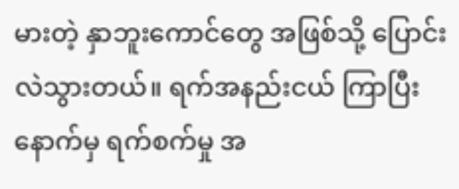မားတဲ့ နှာဘူးကောင်တွေ အဖြစ်သို့ ပြောင်းလဲသွားတယ်။ ရက်အနည်းငယ် ကြာပြီးနောက်မှ ရက်စက်မှု အ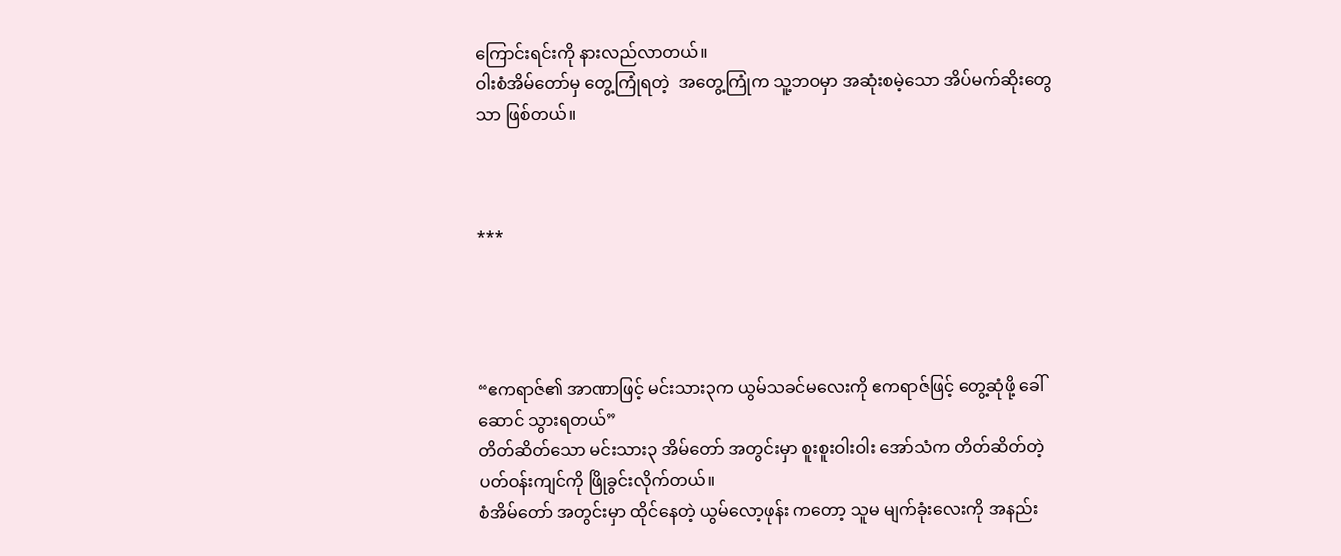ကြောင်းရင်းကို နားလည်လာတယ်။
ဝါးစံအိမ်တော်မှ တွေ့ကြုံရတဲ့  အတွေ့ကြုံက သူ့ဘဝမှာ အဆုံးစမဲ့သော အိပ်မက်ဆိုးတွေသာ ဖြစ်တယ်။



***




“ဧကရာဇ်၏ အာဏာဖြင့် မင်းသား၃က ယွမ်သခင်မလေးကို ဧကရာဇ်ဖြင့် တွေ့ဆုံဖို့ ခေါ်ဆောင် သွားရတယ်”
တိတ်ဆိတ်သော မင်းသား၃ အိမ်တော် အတွင်းမှာ စူးစူးဝါးဝါး အော်သံက တိတ်ဆိတ်တဲ့ ပတ်ဝန်းကျင်ကို ဖြိုခွင်းလိုက်တယ်။
စံအိမ်တော် အတွင်းမှာ ထိုင်နေတဲ့ ယွမ်လော့ဖုန်း ကတော့ သူမ မျက်ခုံးလေးကို အနည်း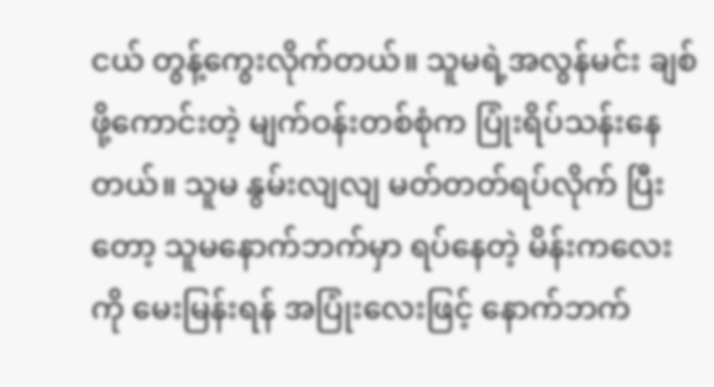ငယ် တွန့်ကွေးလိုက်တယ်။ သူမရဲ့အလွန်မင်း ချစ်ဖို့ကောင်းတဲ့ မျက်ဝန်းတစ်စုံက ပြုံးရိပ်သန်းနေတယ်။ သူမ နွမ်းလျလျ မတ်တတ်ရပ်လိုက် ပြီးတော့ သူမနောက်ဘက်မှာ ရပ်နေတဲ့ မိန်းကလေးကို မေးမြန်းရန် အပြုံးလေးဖြင့် နောက်ဘက်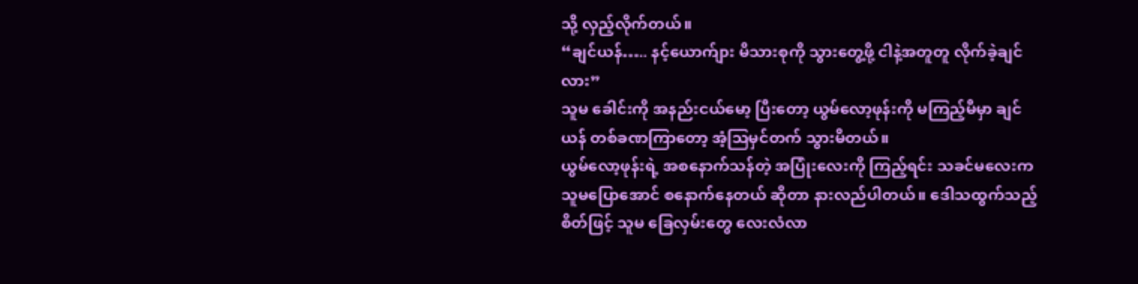သို့ လှည့်လိုက်တယ်။
“ချင်ယန်….. နင့်ယောက်ျား မိသားစုကို သွားတွေ့ဖို့ ငါနဲ့အတူတူ လိုက်ခဲ့ချင်လား”
သူမ ခေါင်းကို အနည်းငယ်မော့ ပြီးတော့ ယွမ်လော့ဖုန်းကို မကြည့်မီမှာ ချင်ယန် တစ်ခဏကြာတော့ အံ့ဩမှင်တက် သွားမိတယ်။
ယွမ်လော့ဖုန်းရဲ့ အစနောက်သန်တဲ့ အပြုံးလေးကို ကြည့်ရင်း သခင်မလေးက သူမပြောအောင် စနောက်နေတယ် ဆိုတာ နားလည်ပါတယ်။ ဒေါသထွက်သည့်စိတ်ဖြင့် သူမ ခြေလှမ်းတွေ လေးလံလာ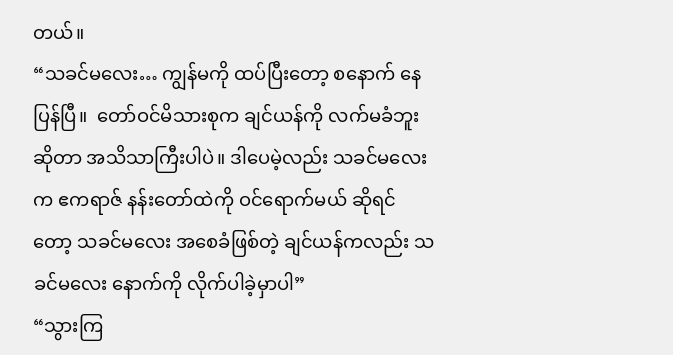တယ်။
“သခင်မလေး… ကျွန်မကို ထပ်ပြီးတော့ စနောက် နေပြန်ပြီ။  တော်ဝင်မိသားစုက ချင်ယန်ကို လက်မခံဘူးဆိုတာ အသိသာကြီးပါပဲ။ ဒါပေမဲ့လည်း သခင်မလေးက ဧကရာဇ် နန်းတော်ထဲကို ဝင်ရောက်မယ် ဆိုရင်တော့ သခင်မလေး အစေခံဖြစ်တဲ့ ချင်ယန်ကလည်း သခင်မလေး နောက်ကို လိုက်ပါခဲ့မှာပါ”
“သွားကြ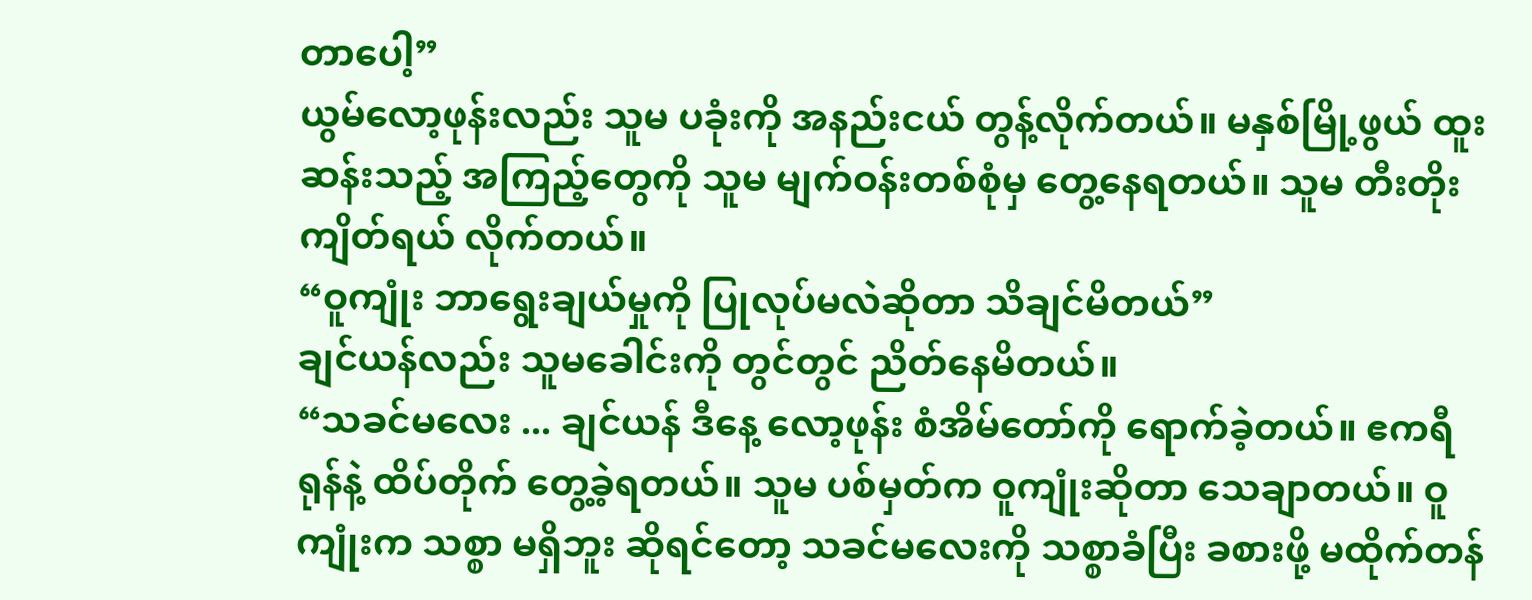တာပေါ့”
ယွမ်လော့ဖုန်းလည်း သူမ ပခုံးကို အနည်းငယ် တွန့်လိုက်တယ်။ မနှစ်မြို့ဖွယ် ထူးဆန်းသည့် အကြည့်တွေကို သူမ မျက်ဝန်းတစ်စုံမှ တွေ့နေရတယ်။ သူမ တီးတိုး ကျိတ်ရယ် လိုက်တယ်။
“ဝူကျုံး ဘာရွေးချယ်မှုကို ပြုလုပ်မလဲဆိုတာ သိချင်မိတယ်”
ချင်ယန်လည်း သူမခေါင်းကို တွင်တွင် ညိတ်နေမိတယ်။
“သခင်မလေး ... ချင်ယန် ဒီနေ့ လော့ဖုန်း စံအိမ်တော်ကို ရောက်ခဲ့တယ်။ ဧကရီရုန်နဲ့ ထိပ်တိုက် တွေ့ခဲ့ရတယ်။ သူမ ပစ်မှတ်က ဝူကျုံးဆိုတာ သေချာတယ်။ ဝူကျုံးက သစ္စာ မရှိဘူး ဆိုရင်တော့ သခင်မလေးကို သစ္စာခံပြီး ခစားဖို့ မထိုက်တန်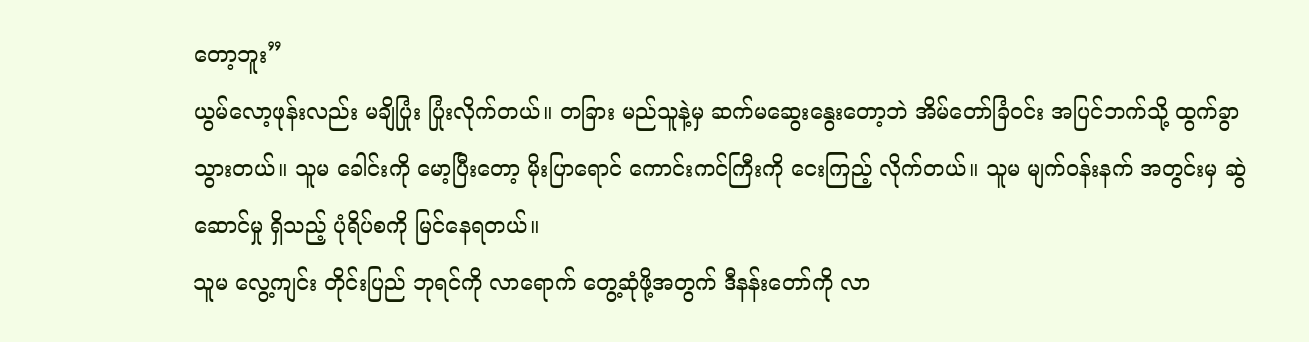တော့ဘူး”
ယွမ်လော့ဖုန်းလည်း မချိပြုံး ပြုံးလိုက်တယ်။ တခြား မည်သူနဲ့မှ ဆက်မဆွေးနွေးတော့ဘဲ အိမ်တော်ခြံဝင်း အပြင်ဘက်သို့ ထွက်ခွာ သွားတယ်။ သူမ ခေါင်းကို မော့ပြီးတော့ မိုးပြာရောင် ကောင်းကင်ကြီးကို ငေးကြည့် လိုက်တယ်။ သူမ မျက်ဝန်းနက် အတွင်းမှ ဆွဲဆောင်မှု ရှိသည့် ပုံရိပ်စကို မြင်နေရတယ်။
သူမ လွေ့ကျင်း တိုင်းပြည် ဘုရင်ကို လာရောက် တွေ့ဆုံဖို့အတွက် ဒီနန်းတော်ကို လာ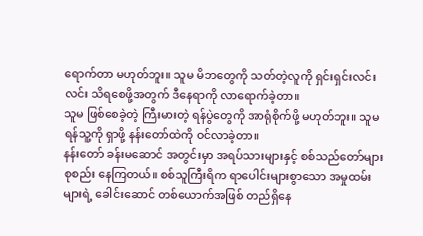ရောက်တာ မဟုတ်ဘူး။ သူမ မိဘတွေကို သတ်တဲ့လူကို ရှင်းရှင်းလင်းလင်း သိရစေဖို့အတွက် ဒီနေရာကို လာရောက်ခဲ့တာ။
သူမ ဖြစ်စေခဲ့တဲ့ ကြီးမားတဲ့ ရန်ပွဲတွေကို အာရုံစိုက်ဖို့ မဟုတ်ဘူး။ သူမ ရန်သူ့ကို ရှာဖို့ နန်းတော်ထဲကို ဝင်လာခဲ့တာ။
နန်းတော် ခန်းမဆောင် အတွင်းမှာ အရပ်သားများနှင့် စစ်သည်တော်များ စုစည်း နေကြတယ်။ စစ်သူကြီးရိက ရာပေါင်းများစွာသော အမှုထမ်းများရဲ့ ခေါင်းဆောင် တစ်ယောက်အဖြစ် တည်ရှိနေ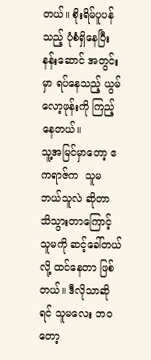တယ်။ စိုးရိမ်ပူပန်သည့် ပုံစံရှိနေပြီး နန်းဆောင် အတွင်းမှာ ရပ်နေသည့် ယွမ်လော့ဖုန်းကို ကြည့်နေတယ်။
သူ့အမြင်မှာတော့ ဧကရာဇ်က  သူမ ဘယ်သူလဲ ဆိုတာ သိသွားတာကြောင့် သူမကို ဆင့်ခေါ်တယ်လို့ ထင်နေတာ ဖြစ်တယ်။ ဒီလိုသာဆိုရင် သူမလေး ဘဝတော့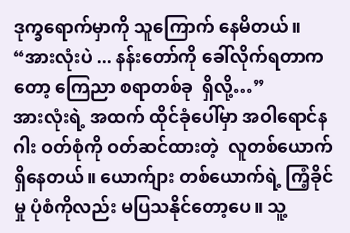ဒုက္ခရောက်မှာကို သူကြောက် နေမိတယ်။
“အားလုံးပဲ ... နန်းတော်ကို ခေါ်လိုက်ရတာကတော့ ကြေညာ စရာတစ်ခု  ရှိလို့…”
အားလုံးရဲ့ အထက် ထိုင်ခုံပေါ်မှာ အဝါရောင်နဂါး ဝတ်စုံကို ဝတ်ဆင်ထားတဲ့  လူတစ်ယောက် ရှိနေတယ်။ ယောက်ျား တစ်ယောက်ရဲ့ ကြံ့ခိုင်မှု ပုံစံကိုလည်း မပြသနိုင်တော့ပေ။ သူ့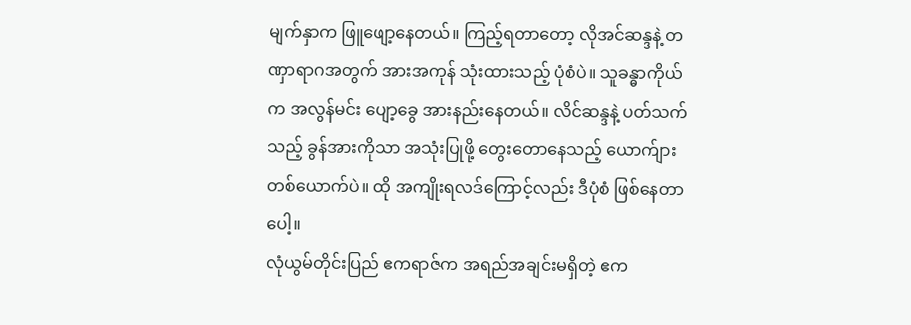မျက်နှာက ဖြူဖျော့နေတယ်။ ကြည့်ရတာတော့ လိုအင်ဆန္ဒနဲ့ တဏှာရာဂအတွက် အားအကုန် သုံးထားသည့် ပုံစံပဲ။ သူခန္ဓာကိုယ်က အလွန်မင်း ပျော့ခွေ အားနည်းနေတယ်။ လိင်ဆန္ဒနဲ့ ပတ်သက်သည့် ခွန်အားကိုသာ အသုံးပြုဖို့ တွေးတောနေသည့် ယောက်ျား တစ်ယောက်ပဲ။ ထို အကျိုးရလဒ်ကြောင့်လည်း ဒီပုံစံ ဖြစ်နေတာပေါ့။
လုံယွမ်တိုင်းပြည် ဧကရာဇ်က အရည်အချင်းမရှိတဲ့ ဧက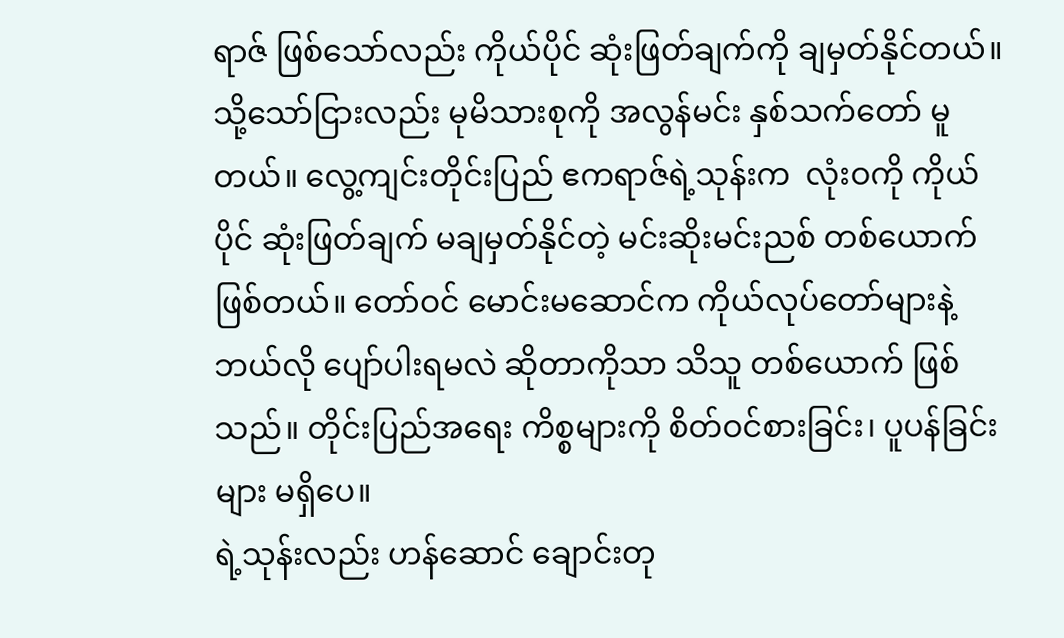ရာဇ် ဖြစ်သော်လည်း ကိုယ်ပိုင် ဆုံးဖြတ်ချက်ကို ချမှတ်နိုင်တယ်။ သို့သော်ငြားလည်း မုမိသားစုကို အလွန်မင်း နှစ်သက်တော် မူတယ်။ လွေ့ကျင်းတိုင်းပြည် ဧကရာဇ်ရဲ့သုန်းက  လုံးဝကို ကိုယ်ပိုင် ဆုံးဖြတ်ချက် မချမှတ်နိုင်တဲ့ မင်းဆိုးမင်းညစ် တစ်ယောက် ဖြစ်တယ်။ တော်ဝင် မောင်းမဆောင်က ကိုယ်လုပ်တော်များနဲ့ ဘယ်လို ပျော်ပါးရမလဲ ဆိုတာကိုသာ သိသူ တစ်ယောက် ဖြစ်သည်။ တိုင်းပြည်အရေး ကိစ္စများကို စိတ်ဝင်စားခြင်း၊ ပူပန်ခြင်းများ မရှိပေ။
ရဲ့သုန်းလည်း ဟန်ဆောင် ချောင်းတု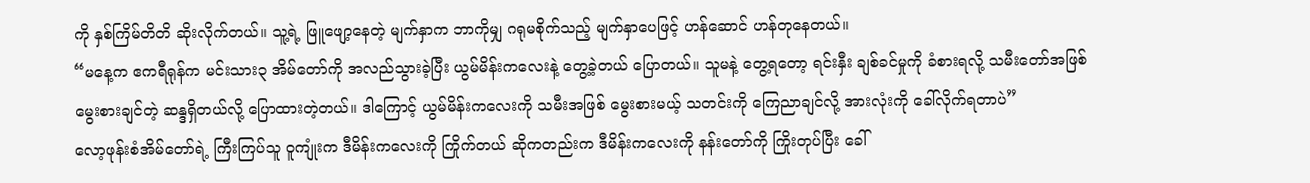ကို နှစ်ကြိမ်တိတိ ဆိုးလိုက်တယ်။ သူ့ရဲ့ ဖြူဖျော့နေတဲ့ မျက်နှာက ဘာကိုမျှ ဂရုမစိုက်သည့် မျက်နှာပေဖြင့် ဟန်ဆောင် ဟန်တုနေတယ်။
“မနေ့က ဧကရီရုန်က မင်းသား၃ အိမ်တော်ကို အလည်သွားခဲ့ပြီး ယွမ်မိန်းကလေးနဲ့ တွေ့ခဲ့တယ် ပြောတယ်။ သူမနဲ့ တွေ့ရတော့ ရင်းနှီး ချစ်ခင်မှုကို ခံစားရလို့ သမီးတော်အဖြစ် မွေးစားချင်တဲ့ ဆန္ဒရှိတယ်လို့ ပြောထားတဲ့တယ်။ ဒါကြောင့် ယွမ်မိန်းကလေးကို သမီးအဖြစ် မွေးစားမယ့် သတင်းကို ကြေညာချင်လို့ အားလုံးကို ခေါ်လိုက်ရတာပဲ”
လော့ဖုန်းစံအိမ်တော်ရဲ့ ကြီးကြပ်သူ ဝူကျုံးက ဒီမိန်းကလေးကို ကြိုက်တယ် ဆိုကတည်းက ဒီမိန်းကလေးကို နန်းတော်ကို ကြိုးတုပ်ပြီး ခေါ်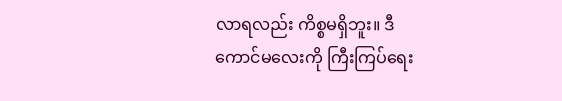လာရလည်း ကိစ္စမရှိဘူး။ ဒီကောင်မလေးကို ကြီးကြပ်ရေး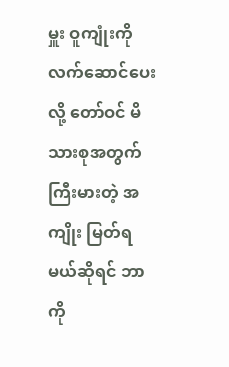မှူး ဝူကျုံးကို လက်ဆောင်ပေးလို့ တော်ဝင် မိသားစုအတွက် ကြီးမားတဲ့ အကျိုး မြတ်ရမယ်ဆိုရင် ဘာကို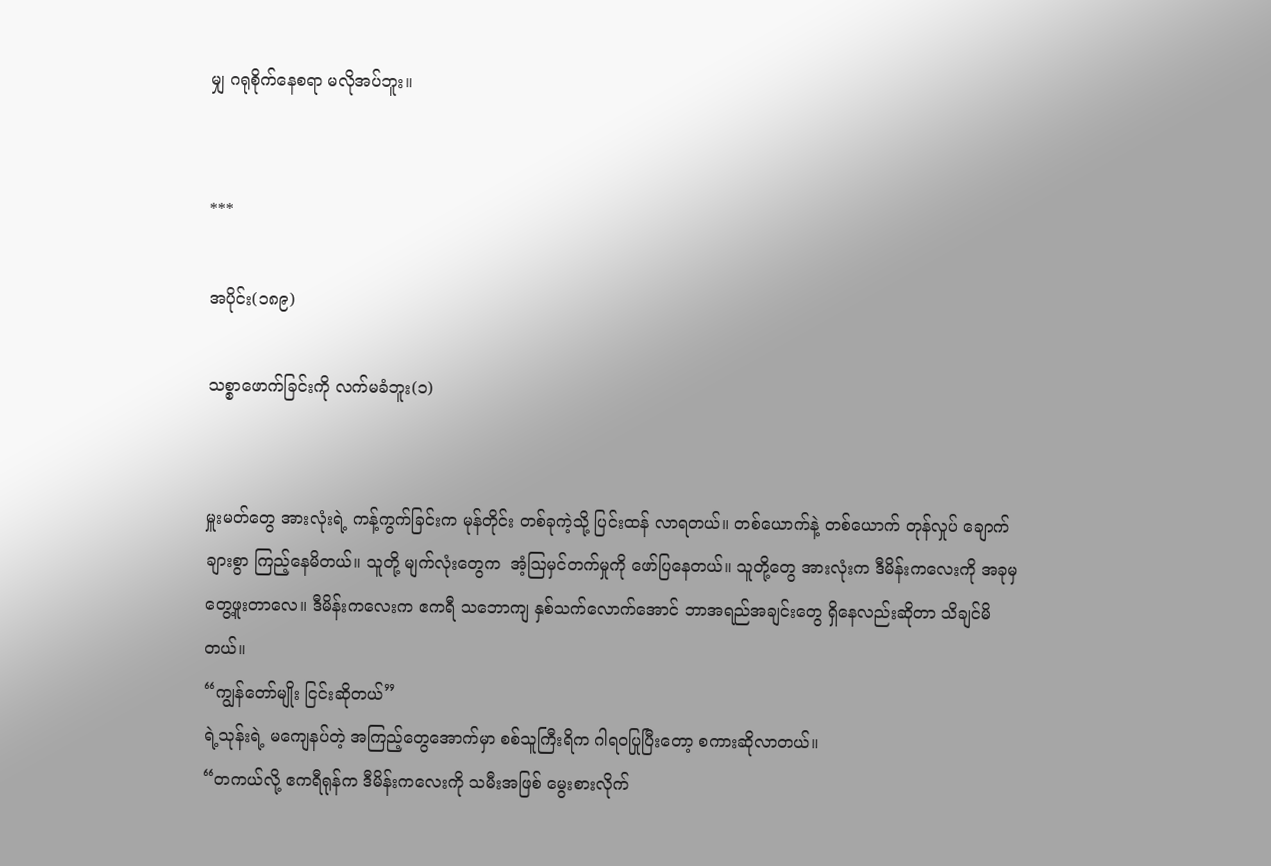မျှ ဂရုစိုက်နေစရာ မလိုအပ်ဘူး။


***

အပိုင်း(၁၈၉)

သစ္စာဖောက်ခြင်းကို လက်မခံဘူး(၁)


မှူးမတ်တွေ အားလုံးရဲ့ ကန့်ကွက်ခြင်းက မုန်တိုင်း တစ်ခုကဲ့သို့ ပြင်းထန် လာရတယ်။ တစ်ယောက်နဲ့ တစ်ယောက် တုန်လှုပ် ချောက်ချားစွာ ကြည့်နေမိတယ်။ သူတို့ မျက်လုံးတွေက  အံ့ဩမှင်တက်မှုကို ဖော်ပြနေတယ်။ သူတို့တွေ အားလုံးက ဒီမိန်းကလေးကို အခုမှ တွေ့ဖူးတာလေ။ ဒီမိန်းကလေးက ဧကရီ သဘောကျ နှစ်သက်လောက်အောင် ဘာအရည်အချင်းတွေ ရှိနေလည်းဆိုတာ သိချင်မိတယ်။
“ကျွန်တော်မျိုး ငြင်းဆိုတယ်”
ရဲ့သုန်းရဲ့ မကျေနပ်တဲ့ အကြည့်တွေအောက်မှာ စစ်သူကြီးရိက ဂါရဝပြုပြီးတော့ စကားဆိုလာတယ်။
“တကယ်လို့ ဧကရီရုန်က ဒီမိန်းကလေးကို သမီးအဖြစ် မွေးစားလိုက်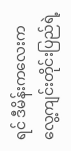ရင် ဒီမိန်းကလေးက လွေ့ကျင်းတိုင်းပြည်ရဲ့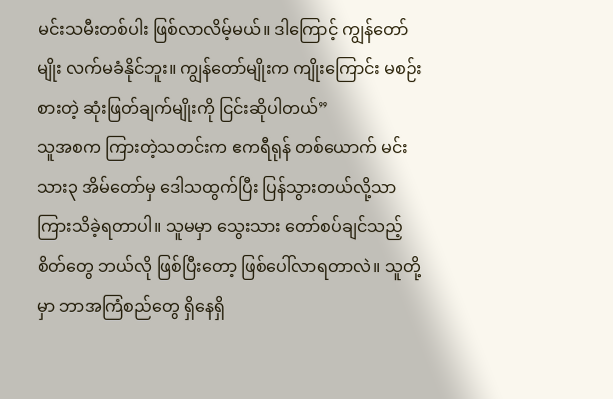မင်းသမီးတစ်ပါး ဖြစ်လာလိမ့်မယ်။ ဒါကြောင့် ကျွန်တော်မျိုး လက်မခံနိုင်ဘူး။ ကျွန်တော်မျိုးက ကျိုးကြောင်း မစဉ်းစားတဲ့ ဆုံးဖြတ်ချက်မျိုးကို ငြင်းဆိုပါတယ်”
သူအစက ကြားတဲ့သတင်းက ဧကရီရုန် တစ်ယောက် မင်းသား၃ အိမ်တော်မှ ဒေါသထွက်ပြီး ပြန်သွားတယ်လို့သာ ကြားသိခဲ့ရတာပါ။ သူမမှာ သွေးသား တော်စပ်ချင်သည့် စိတ်တွေ ဘယ်လို ဖြစ်ပြီးတော့ ဖြစ်ပေါ်လာရတာလဲ။ သူတို့မှာ ဘာအကြံစည်တွေ ရှိနေရှိ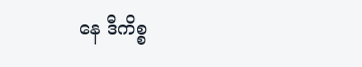နေ ဒီကိစ္စ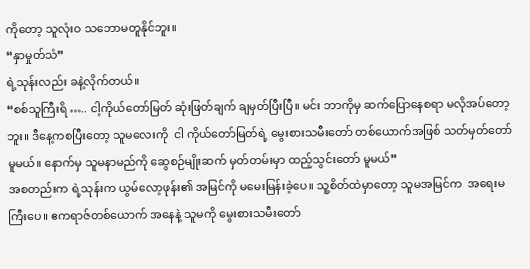ကိုတော့ သူလုံးဝ သဘောမတူနိုင်ဘူး။
“နှာမှုတ်သံ”
ရဲ့သုန်းလည်း ခနဲ့လိုက်တယ်။
“စစ်သူကြီးရိ ….. ငါ့ကိုယ်တော်မြတ် ဆုံးဖြတ်ချက် ချမှတ်ပြီးပြီ။ မင်း ဘာကိုမှ ဆက်ပြောနေစရာ မလိုအပ်တော့ဘူး။ ဒီနေ့ကစပြီးတော့ သူမလေးကို  ငါ ကိုယ်တော်မြတ်ရဲ့ မွေးစားသမီးတော် တစ်ယောက်အဖြစ် သတ်မှတ်တော် မူမယ်။ နောက်မှ သူမနာမည်ကို ဆွေစဉ်မျိုးဆက် မှတ်တမ်းမှာ ထည့်သွင်းတော် မူမယ်”
အစတည်းက ရဲ့သုန်းက ယွမ်လော့ဖုန်း၏ အမြင်ကို မမေးမြန်းခဲ့ပေ။ သူ့စိတ်ထဲမှာတော့ သူမအမြင်က  အရေးမကြီးပေ။ ဧကရာဇ်တစ်ယောက် အနေနဲ့ သူမကို မွေးစားသမီးတော်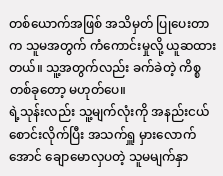တစ်ယောက်အဖြစ် အသိမှတ် ပြုပေးတာက သူမအတွက် ကံကောင်းမှုလို့ ယူဆထားတယ်။ သူ့အတွက်လည်း ခက်ခဲတဲ့ ကိစ္စတစ်ခုတော့ မဟုတ်ပေ။
ရဲ့သုန်းလည်း သူ့မျက်လုံးကို အနည်းငယ် စောင်းလိုက်ပြီး အသက်ရှူ မှားလောက်အောင် ချောမောလှပတဲ့ သူမမျက်နှာ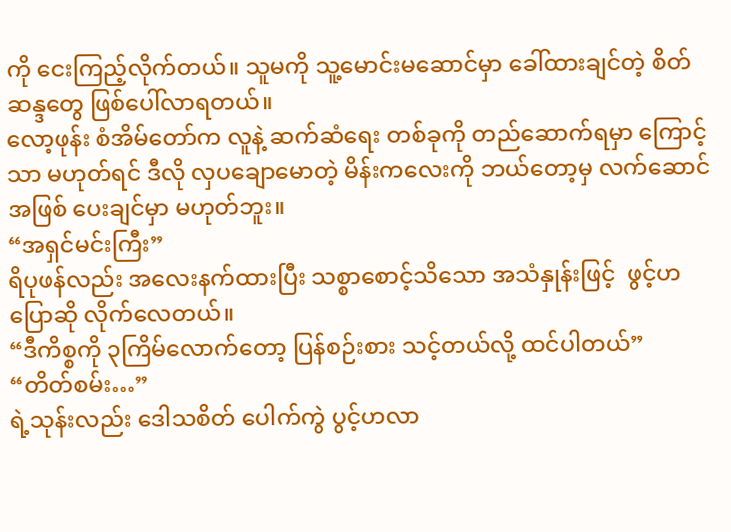ကို ငေးကြည့်လိုက်တယ်။ သူမကို သူ့မောင်းမဆောင်မှာ ခေါ်ထားချင်တဲ့ စိတ်ဆန္ဒတွေ ဖြစ်ပေါ်လာရတယ်။
လော့ဖုန်း စံအိမ်တော်က လူနဲ့ ဆက်ဆံရေး တစ်ခုကို တည်ဆောက်ရမှာ ကြောင့်သာ မဟုတ်ရင် ဒီလို လှပချောမောတဲ့ မိန်းကလေးကို ဘယ်တော့မှ လက်ဆောင်အဖြစ် ပေးချင်မှာ မဟုတ်ဘူး။
“အရှင်မင်းကြီး”
ရိပုဖန်လည်း အလေးနက်ထားပြီး သစ္စာစောင့်သိသော အသံနှုန်းဖြင့်  ဖွင့်ဟပြောဆို လိုက်လေတယ်။
“ဒီကိစ္စကို ၃ကြိမ်လောက်တော့ ပြန်စဉ်းစား သင့်တယ်လို့ ထင်ပါတယ်”
“တိတ်စမ်း…”
ရဲ့သုန်းလည်း ဒေါသစိတ် ပေါက်ကွဲ ပွင့်ဟလာ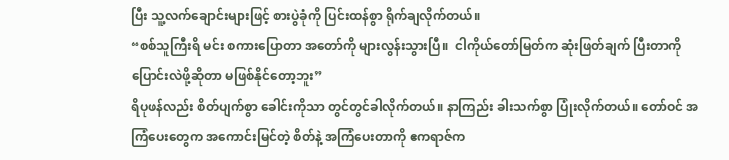ပြီး သူ့လက်ချောင်းများဖြင့် စားပွဲခုံကို ပြင်းထန်စွာ ရိုက်ချလိုက်တယ်။
“စစ်သူကြီးရိ မင်း စကားပြောတာ အတော်ကို များလွန်းသွားပြီ။  ငါကိုယ်တော်မြတ်က ဆုံးဖြတ်ချက် ပြီးတာကို ပြောင်းလဲဖို့ဆိုတာ မဖြစ်နိုင်တော့ဘူး”
ရိပုဖန်လည်း စိတ်ပျက်စွာ ခေါင်းကိုသာ တွင်တွင်ခါလိုက်တယ်။ နာကြည်း ခါးသက်စွာ ပြုံးလိုက်တယ်။ တော်ဝင် အကြံပေးတွေက အကောင်းမြင်တဲ့ စိတ်နဲ့ အကြံပေးတာကို ဧကရာဇ်က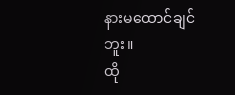နားမထောင်ချင်ဘူး။
ထို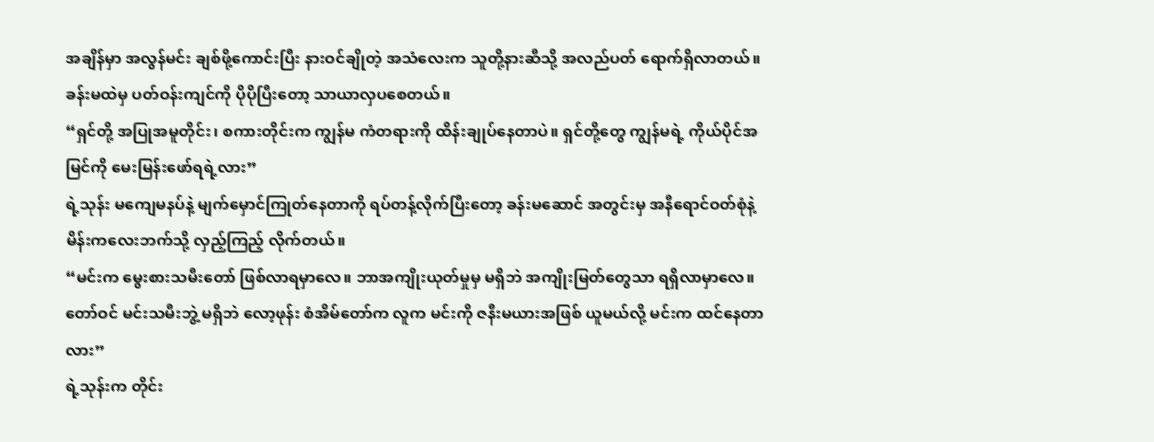အချိန်မှာ အလွန်မင်း ချစ်ဖို့ကောင်းပြီး နားဝင်ချိုတဲ့ အသံလေးက သူတို့နားဆီသို့ အလည်ပတ် ရောက်ရှိလာတယ်။ ခန်းမထဲမှ ပတ်ဝန်းကျင်ကို ပိုပိုပြီးတော့ သာယာလှပစေတယ်။
“ရှင်တို့ အပြုအမူတိုင်း၊ စကားတိုင်းက ကျွန်မ ကံတရားကို ထိန်းချုပ်နေတာပဲ။ ရှင်တို့တွေ ကျွန်မရဲ့ ကိုယ်ပိုင်အမြင်ကို မေးမြန်းဖော်ရရဲ့လား”
ရဲ့သုန်း မကျေမနပ်နဲ့ မျက်မှောင်ကြုတ်နေတာကို ရပ်တန့်လိုက်ပြီးတော့ ခန်းမဆောင် အတွင်းမှ အနီရောင်ဝတ်စုံနဲ့ မိန်းကလေးဘက်သို့ လှည့်ကြည့် လိုက်တယ်။
“မင်းက မွေးစားသမီးတော် ဖြစ်လာရမှာလေ။ ဘာအကျိုးယုတ်မှုမှ မရှိဘဲ အကျိုးမြတ်တွေသာ ရရှိလာမှာလေ။ တော်ဝင် မင်းသမီးဘွဲ့ မရှိဘဲ လော့ဖုန်း စံအိမ်တော်က လူက မင်းကို ဇနီးမယားအဖြစ် ယူမယ်လို့ မင်းက ထင်နေတာလား”
ရဲ့သုန်းက တိုင်း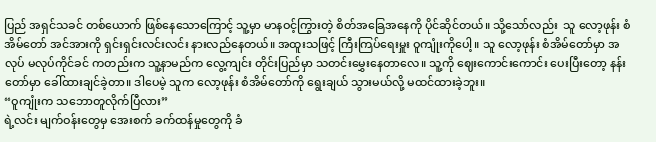ပြည် အရှင်သခင် တစ်ယောက် ဖြစ်နေသောကြောင့် သူ့မှာ မာနဝင့်ကြွားတဲ့ စိတ်အခြေအနေကို ပိုင်ဆိုင်တယ်။ သို့သော်လည်း  သူ လော့ဖုန်း စံအိမ်တော် အင်အားကို ရှင်းရှင်းလင်းလင်း နားလည်နေတယ်။ အထူးသဖြင့် ကြီးကြပ်ရေးမှူး ဝူကျုံးကိုပေါ့။ သူ လော့ဖုန်း စံအိမ်တော်မှာ အလုပ် မလုပ်ကိုင်ခင် ကတည်းက သူ့နာမည်က လွေ့ကျင်း တိုင်းပြည်မှာ သတင်းမွှေးနေတာလေ။ သူ့ကို ဈေးကောင်းကောင်း ပေးပြီးတော့ နန်းတော်မှာ ခေါ်ထားချင်ခဲ့တာ။ ဒါပေမဲ့ သူက လော့ဖုန်း စံအိမ်တော်ကို ရွေးချယ် သွားမယ်လို့ မထင်ထားခဲ့ဘူး။
“ဝူကျုံးက သဘောတူလိုက်ပြီလား”
ရဲ့လင်း မျက်ဝန်းတွေမှ အေးစက် ခက်ထန်မှုတွေကို ခံ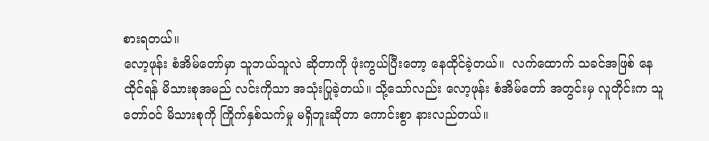စားရတယ်။
လော့ဖုန်း စံအိမ်တော်မှာ သူဘယ်သူလဲ ဆိုတာကို ဖုံးကွယ်ပြီးတော့ နေထိုင်ခဲ့တယ်။  လက်ထောက် သခင်အဖြစ် နေထိုင်ရန် မိသားစုအမည် လင်းကိုသာ အသုံးပြုခဲ့တယ်။ သို့သော်လည်း လော့ဖုန်း စံအိမ်တော် အတွင်းမှ လူတိုင်းက သူ တော်ဝင် မိသားစုကို ကြိုက်နှစ်သက်မှု မရှိဘူးဆိုတာ ကောင်းစွာ နားလည်တယ်။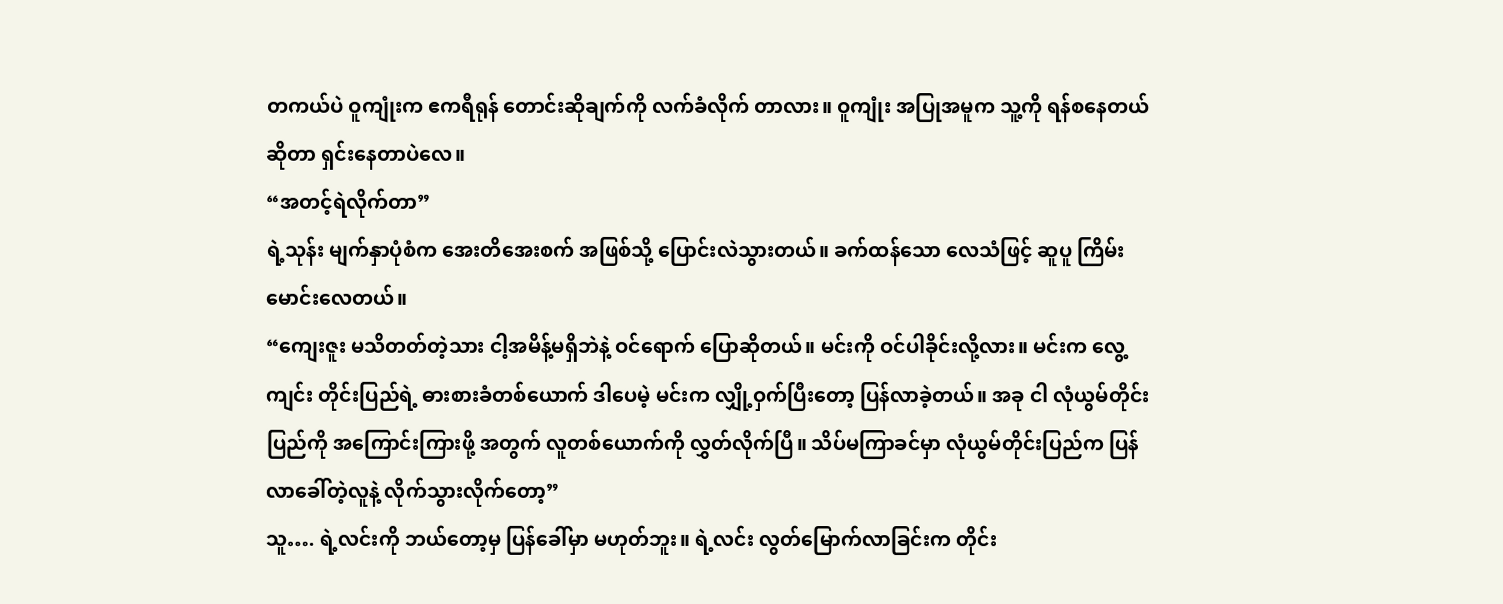တကယ်ပဲ ဝူကျုံးက ဧကရီရုန် တောင်းဆိုချက်ကို လက်ခံလိုက် တာလား။ ဝူကျုံး အပြုအမူက သူ့ကို ရန်စနေတယ်ဆိုတာ ရှင်းနေတာပဲလေ။
“အတင့်ရဲလိုက်တာ”
ရဲ့သုန်း မျက်နှာပုံစံက အေးတိအေးစက် အဖြစ်သို့ ပြောင်းလဲသွားတယ်။ ခက်ထန်သော လေသံဖြင့် ဆူပူ ကြိမ်းမောင်းလေတယ်။
“ကျေးဇူး မသိတတ်တဲ့သား ငါ့အမိန့်မရှိဘဲနဲ့ ဝင်ရောက် ပြောဆိုတယ်။ မင်းကို ဝင်ပါခိုင်းလို့လား။ မင်းက လွေ့ကျင်း တိုင်းပြည်ရဲ့ ဓားစားခံတစ်ယောက် ဒါပေမဲ့ မင်းက လျှို့ဝှက်ပြီးတော့ ပြန်လာခဲ့တယ်။ အခု ငါ လုံယွမ်တိုင်းပြည်ကို အကြောင်းကြားဖို့ အတွက် လူတစ်ယောက်ကို လွှတ်လိုက်ပြီ။ သိပ်မကြာခင်မှာ လုံယွမ်တိုင်းပြည်က ပြန်လာခေါ်တဲ့လူနဲ့ လိုက်သွားလိုက်တော့”
သူ…. ရဲ့လင်းကို ဘယ်တော့မှ ပြန်ခေါ်မှာ မဟုတ်ဘူး။ ရဲ့လင်း လွတ်မြောက်လာခြင်းက တိုင်း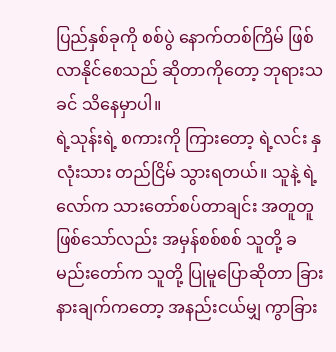ပြည်နှစ်ခုကို စစ်ပွဲ နောက်တစ်ကြိမ် ဖြစ်လာနိုင်စေသည် ဆိုတာကိုတော့ ဘုရားသခင် သိနေမှာပါ။
ရဲ့သုန်းရဲ့ စကားကို ကြားတော့ ရဲ့လင်း နှလုံးသား တည်ငြိမ် သွားရတယ်။ သူနဲ့ ရဲ့လော်က သားတော်စပ်တာချင်း အတူတူ ဖြစ်သော်လည်း အမှန်စစ်စစ် သူတို့ ခမည်းတော်က သူတို့ ပြုမူပြောဆိုတာ ခြားနားချက်ကတော့ အနည်းငယ်မျှ ကွာခြား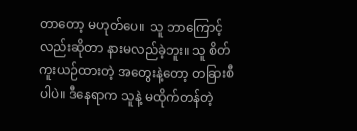တာတော့ မဟုတ်ပေ။  သူ ဘာကြောင့်လည်းဆိုတာ နားမလည်ခဲ့ဘူး။ သူ စိတ်ကူးယဉ်ထားတဲ့ အတွေးနဲ့တော့ တခြားစီပါပဲ။ ဒီနေရာက သူနဲ့ မထိုက်တန်တဲ့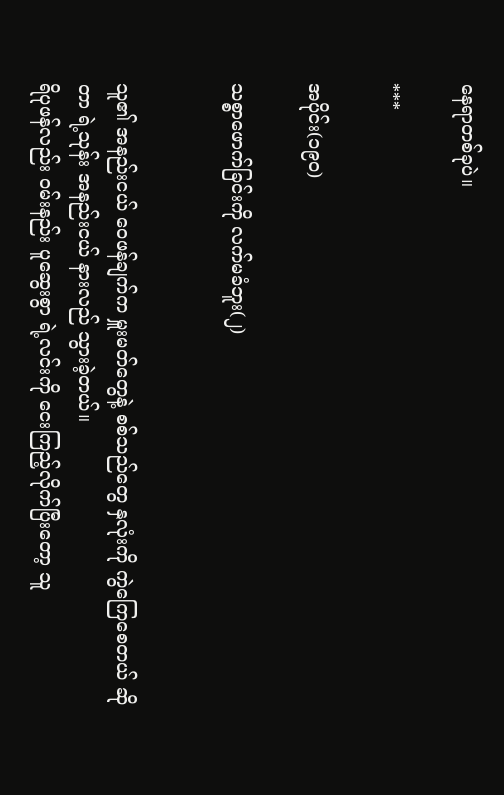နေရာတစ်ခုပဲ။

***

အပိုင်း(၁၉ဝ)

သစ္စာဖောက်ခြင်းကို လက်မခံဘူး(၂)


သူ၏ အနည်းငယ် ဝေဖန်ချက်က မှူးမတ်တွေနဲ့ စစ်သည်တွေ နှလုံးကို ကွဲကြေစေတယ် ဆိုတာ ရဲ့သုန်း အနည်းငယ် နားလည် သွားခဲ့တယ်။
ရိပုဖန်လည်း ဝမ်းနည်း ပူဆွေးစွာ ရဲ့လင်းကို ငေးကြည့်လိုက်ပြီးတော့ သူ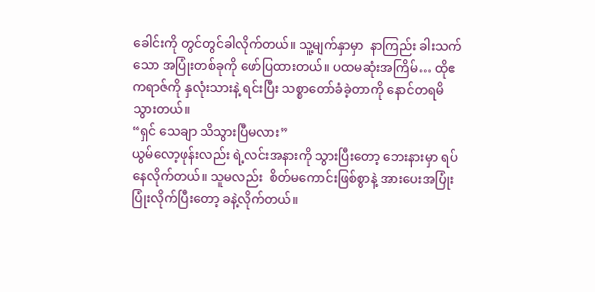ခေါင်းကို တွင်တွင်ခါလိုက်တယ်။ သူ့မျက်နှာမှာ  နာကြည်း ခါးသက်သော အပြုံးတစ်ခုကို ဖော်ပြထားတယ်။ ပထမဆုံးအကြိမ်… ထိုဧကရာဇ်ကို နှလုံးသားနဲ့ ရင်းပြီး သစ္စာတော်ခံခဲ့တာကို နောင်တရမိသွားတယ်။
“ရှင် သေချာ သိသွားပြီမလား”
ယွမ်လော့ဖုန်းလည်း ရဲ့လင်းအနားကို သွားပြီးတော့ ဘေးနားမှာ ရပ်နေလိုက်တယ်။ သူမလည်း  စိတ်မကောင်းဖြစ်စွာနဲ့ အားပေးအပြုံး ပြုံးလိုက်ပြီးတော့ ခနဲ့လိုက်တယ်။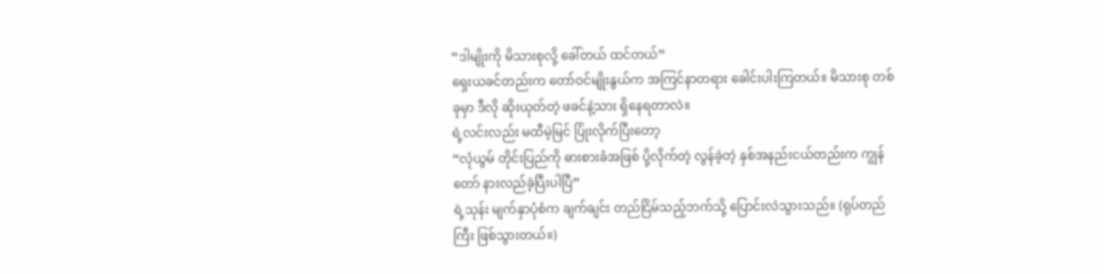“ဒါမျိုးကို မိသားစုလို့ ခေါ်တယ် ထင်တယ်”
ရှေးယခင်တည်းက တော်ဝင်မျိုးနွယ်က အကြင်နာတရား ခေါင်းပါးကြတယ်။ မိသားစု တစ်ခုမှာ ဒီလို ဆိုးယုတ်တဲ့ ဖခင်နဲ့သား ရှိနေရတာလဲ။
ရဲ့လင်းလည်း မထီမဲ့မြင် ပြုံးလိုက်ပြီးတော့
“လုံယွမ် တိုင်းပြည်ကို ဓားစားခံအဖြစ် ပို့လိုက်တဲ့ လွန်ခဲ့တဲ့ နှစ်အနည်းငယ်တည်းက ကျွန်တော် နားလည်ခဲ့ပြီးပါပြီ”
ရဲ့သုန်း မျက်နှာပုံစံက ချက်ချင်း တည်ငြိမ်သည့်ဘက်သို့ ပြောင်းလဲသွားသည်။ (ရုပ်တည်ကြီး ဖြစ်သွားတယ်။)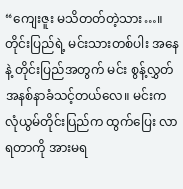“ကျေးဇူး မသိတတ်တဲ့သား…။ တိုင်းပြည်ရဲ့ မင်းသားတစ်ပါး အနေနဲ့ တိုင်းပြည်အတွက် မင်း စွန့်လွှတ် အနစ်နာခံသင့်တယ်လေ။ မင်းက လုံယွမ်တိုင်းပြည်က ထွက်ပြေး လာရတာကို အားမရ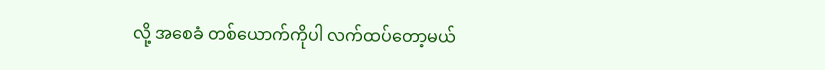လို့ အစေခံ တစ်ယောက်ကိုပါ လက်ထပ်တော့မယ်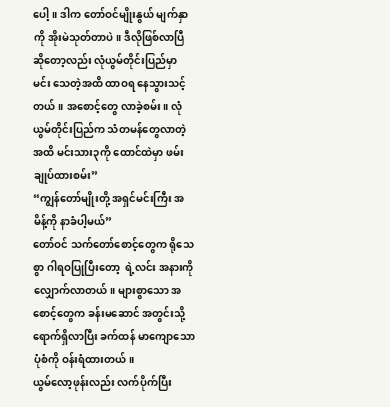ပေါ့။ ဒါက တော်ဝင်မျိုးနွယ် မျက်နှာကို အိုးမဲသုတ်တာပဲ။ ဒီလိုဖြစ်လာပြီ ဆိုတော့လည်း လုံယွမ်တိုင်းပြည်မှာ မင်း သေတဲ့အထိ ထာဝရ နေသွားသင့်တယ်။ အစောင့်တွေ လာခဲ့စမ်း။ လုံယွမ်တိုင်းပြည်က သံတမန်တွေလာတဲ့အထိ မင်းသား၃ကို ထောင်ထဲမှာ ဖမ်းချုပ်ထားစမ်း”
“ကျွန်တော်မျိုးတို့ အရှင်မင်းကြီး အမိန့်ကို နာခံပါ့မယ်”
တော်ဝင် သက်တော်စောင့်တွေက ရိုသေစွာ ဂါရဝပြုပြီးတော့  ရဲ့လင်း အနားကို လျှောက်လာတယ်။ များစွာသော အစောင့်တွေက ခန်းမဆောင် အတွင်းသို့ ရောက်ရှိလာပြီး ခက်ထန် မာကျောသော ပုံစံကို ဝန်းရံထားတယ်။
ယွမ်လော့ဖုန်းလည်း လက်ပိုက်ပြီး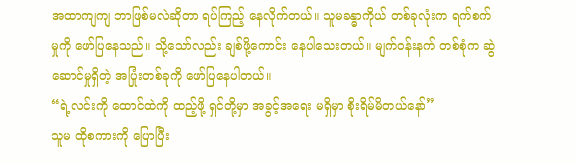အထာကျကျ ဘာဖြစ်မလဲဆိုတာ ရပ်ကြည့် နေလိုက်တယ်။ သူမခန္ဓာကိုယ် တစ်ခုလုံးက ရက်စက်မှုကို ဖော်ပြနေသည်။ သို့သော်လည်း ချစ်ဖို့ကောင်း နေပါသေးတယ်။ မျက်ဝန်းနက် တစ်စုံက ဆွဲဆောင်မှုရှိတဲ့ အပြုံးတစ်ခုကို ဖော်ပြနေပါတယ်။
“ရဲ့လင်းကို ထောင်ထဲကို ထည့်ဖို့ ရှင်တို့မှာ အခွင့်အရေး မရှိမှာ စိုးရိမ်မိတယ်နော်”
သူမ ထိုစကားကို ပြောပြီး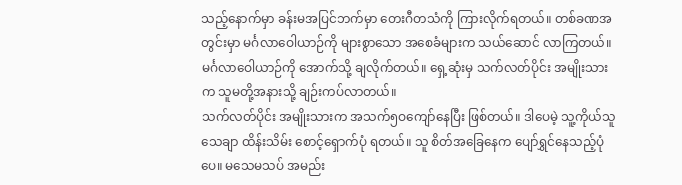သည့်နောက်မှာ ခန်းမအပြင်ဘက်မှာ တေးဂီတသံကို ကြားလိုက်ရတယ်။ တစ်ခဏအတွင်းမှာ မင်္ဂလာဝေါယာဉ်ကို များစွာသော အစေခံများက သယ်ဆောင် လာကြတယ်။ မင်္ဂလာဝေါယာဉ်ကို အောက်သို့ ချလိုက်တယ်။ ရှေ့ဆုံးမှ သက်လတ်ပိုင်း အမျိုးသားက သူမတို့အနားသို့ ချဉ်းကပ်လာတယ်။
သက်လတ်ပိုင်း အမျိုးသားက အသက်၅ဝကျော်နေပြီး ဖြစ်တယ်။ ဒါပေမဲ့ သူ့ကိုယ်သူ သေချာ ထိန်းသိမ်း စောင့်ရှောက်ပုံ ရတယ်။ သူ စိတ်အခြေနေက ပျော်ရွှင်နေသည့်ပုံပေ။ မသေမသပ် အမည်း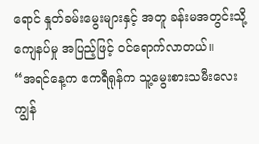ရောင် နှုတ်ခမ်းမွေးများနှင့် အတူ ခန်းမအတွင်းသို့ ကျေနပ်မှု အပြည့်ဖြင့် ဝင်ရောက်လာတယ်။
“အရင်နေ့က ဧကရီရုန်က သူ့မွေးစားသမီးလေး ကျွန်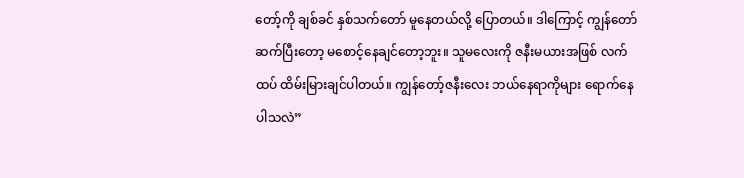တော့်ကို ချစ်ခင် နှစ်သက်တော် မူနေတယ်လို့ ပြောတယ်။ ဒါကြောင့် ကျွန်တော် ဆက်ပြီးတော့ မစောင့်နေချင်တော့ဘူး။ သူမလေးကို ဇနီးမယားအဖြစ် လက်ထပ် ထိမ်းမြားချင်ပါတယ်။ ကျွန်တော့်ဇနီးလေး ဘယ်နေရာကိုများ ရောက်နေပါသလဲ”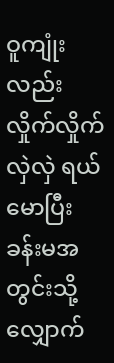ဝူကျုံးလည်း လှိုက်လှိုက်လှဲလှဲ ရယ်မောပြီး ခန်းမအတွင်းသို့ လျှောက်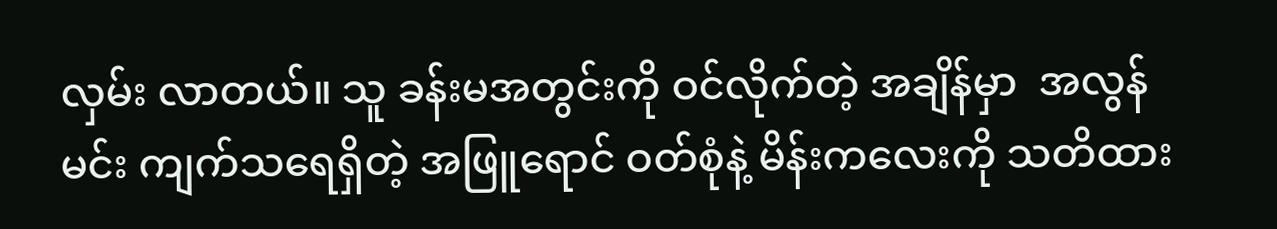လှမ်း လာတယ်။ သူ ခန်းမအတွင်းကို ဝင်လိုက်တဲ့ အချိန်မှာ  အလွန်မင်း ကျက်သရေရှိတဲ့ အဖြူရောင် ဝတ်စုံနဲ့ မိန်းကလေးကို သတိထား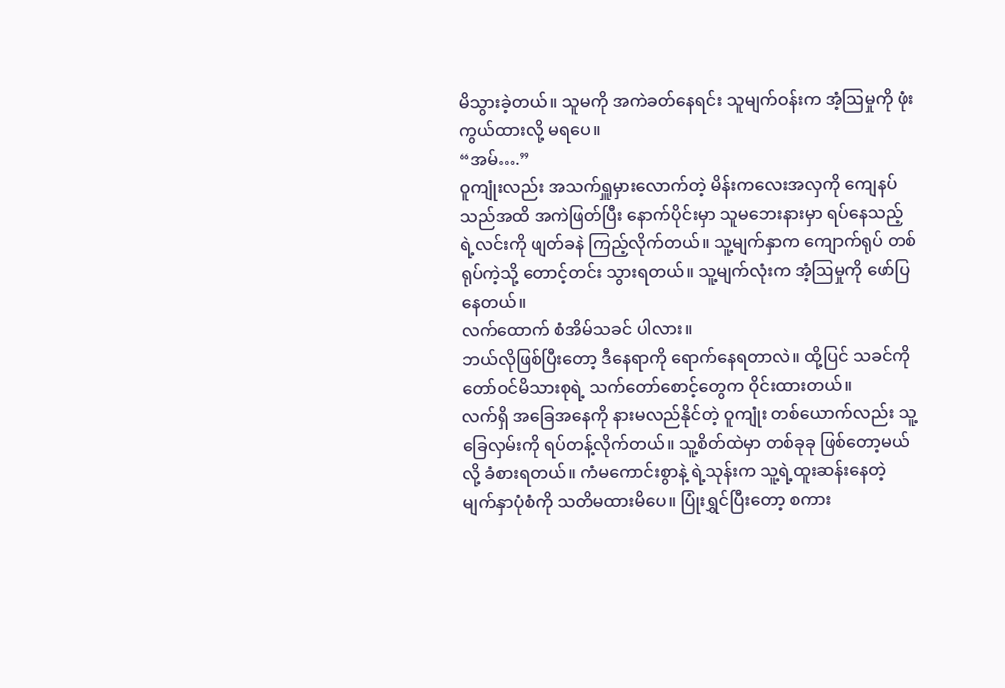မိသွားခဲ့တယ်။ သူမကို အကဲခတ်နေရင်း သူမျက်ဝန်းက အံ့ဩမှုကို ဖုံးကွယ်ထားလို့ မရပေ။
“အမ်….”
ဝူကျုံးလည်း အသက်ရှူမှားလောက်တဲ့ မိန်းကလေးအလှကို ကျေနပ်သည်အထိ အကဲဖြတ်ပြီး နောက်ပိုင်းမှာ သူမဘေးနားမှာ ရပ်နေသည့် ရဲ့လင်းကို ဖျတ်ခနဲ ကြည့်လိုက်တယ်။ သူ့မျက်နှာက ကျောက်ရုပ် တစ်ရုပ်ကဲ့သို့ တောင့်တင်း သွားရတယ်။ သူ့မျက်လုံးက အံ့ဩမှုကို ဖော်ပြနေတယ်။
လက်ထောက် စံအိမ်သခင် ပါလား။
ဘယ်လိုဖြစ်ပြီးတော့ ဒီနေရာကို ရောက်နေရတာလဲ။ ထို့ပြင် သခင်ကို တော်ဝင်မိသားစုရဲ့ သက်တော်စောင့်တွေက ဝိုင်းထားတယ်။
လက်ရှိ အခြေအနေကို နားမလည်နိုင်တဲ့ ဝူကျုံး တစ်ယောက်လည်း သူ့ခြေလှမ်းကို ရပ်တန့်လိုက်တယ်။ သူ့စိတ်ထဲမှာ တစ်ခုခု ဖြစ်တော့မယ်လို့ ခံစားရတယ်။ ကံမကောင်းစွာနဲ့ ရဲ့သုန်းက သူ့ရဲ့ထူးဆန်းနေတဲ့ မျက်နှာပုံစံကို သတိမထားမိပေ။ ပြုံးရွှင်ပြီးတော့ စကား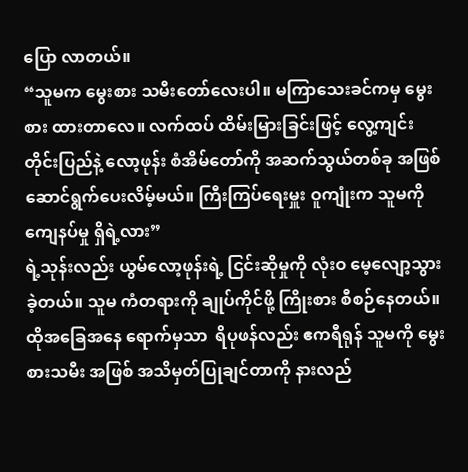ပြော လာတယ်။
“သူမက မွေးစား သမီးတော်လေးပါ။ မကြာသေးခင်ကမှ မွေးစား ထားတာလေ။ လက်ထပ် ထိမ်းမြားခြင်းဖြင့် လွေ့ကျင်းတိုင်းပြည်နဲ့ လော့ဖုန်း စံအိမ်တော်ကို အဆက်သွယ်တစ်ခု အဖြစ် ဆောင်ရွက်ပေးလိမ့်မယ်။ ကြီးကြပ်ရေးမှူး ဝူကျုံးက သူမကို ကျေနပ်မှု ရှိရဲ့လား”
ရဲ့သုန်းလည်း ယွမ်လော့ဖုန်းရဲ့ ငြင်းဆိုမှုကို လုံးဝ မေ့လျော့သွားခဲ့တယ်။ သူမ ကံတရားကို ချုပ်ကိုင်ဖို့ ကြိုးစား စီစဉ်နေတယ်။
ထိုအခြေအနေ ရောက်မှသာ  ရိပုဖန်လည်း ဧကရီရုန် သူမကို မွေးစားသမီး အဖြစ် အသိမှတ်ပြုချင်တာကို နားလည်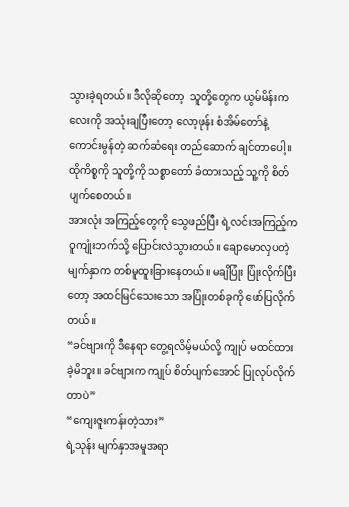သွားခဲ့ရတယ်။ ဒီလိုဆိုတော့  သူတို့တွေက ယွမ်မိန်းကလေးကို အသုံးချပြီးတော့ လော့ဖုန်း စံအိမ်တော်နဲ့ ကောင်းမွန်တဲ့ ဆက်ဆံရေး တည်ဆောက် ချင်တာပေါ့။ ထိုကိစ္စကို သူတို့ကို သစ္စာတော် ခံထားသည့် သူ့ကို စိတ်ပျက်စေတယ်။
အားလုံး အကြည့်တွေကို သွေဖည်ပြီး ရဲ့လင်းအကြည့်က ဝူကျုံးဘက်သို့ ပြောင်းလဲသွားတယ်။ ချောမောလှပတဲ့ မျက်နှာက တစ်မူထူးခြားနေတယ်။ မချိပြုံး ပြုံးလိုက်ပြီးတော့ အထင်မြင်သေးသော အပြုံးတစ်ခုကို ဖော်ပြလိုက်တယ်။
“ခင်ဗျားကို ဒီနေရာ တွေ့ရလိမ့်မယ်လို့ ကျုပ် မထင်ထားခဲ့မိဘူး။ ခင်ဗျားက ကျုပ် စိတ်ပျက်အောင် ပြုလုပ်လိုက်တာပဲ”
“ကျေးဇူးကန်းတဲ့သား”
ရဲ့သုန်း မျက်နှာအမူအရာ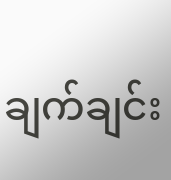ချက်ချင်း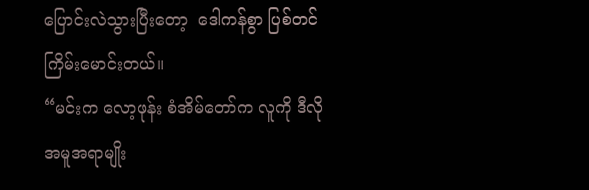ပြောင်းလဲသွားပြီးတော့  ဒေါကန်စွာ ပြစ်တင် ကြိမ်းမောင်းတယ်။
“မင်းက လော့ဖုန်း စံအိမ်တော်က လူကို ဒီလို အမူအရာမျိုး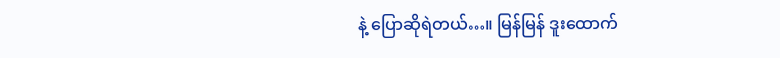နဲ့ ပြောဆိုရဲတယ်…။ မြန်မြန် ဒူးထောက်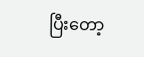ပြီးတော့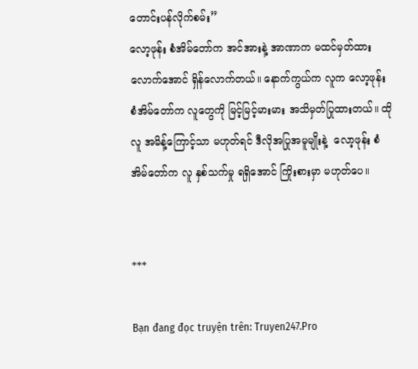တောင်းပန်လိုက်စမ်း”
လော့ဖုန်း စံအိမ်တော်က အင်အားနဲ့ အာဏာက မထင်မှတ်ထား လောက်အောင် ရှိန်လောက်တယ်။ နောက်ကွယ်က လူက လော့ဖုန်း စံအိမ်တော်က လူတွေကို မြင့်မြင့်မားမား အသိမှတ်ပြုထားတယ်။ ထိုလူ အမိန့်ကြောင့်သာ မဟုတ်ရင် ဒီလိုအပြုအမူမျိုးနဲ့  လော့ဖုန်း စံအိမ်တော်က လူ နှစ်သက်မှု ရရှိအောင် ကြိုးစားမှာ မဟုတ်ပေ။


***

Bạn đang đọc truyện trên: Truyen247.Pro